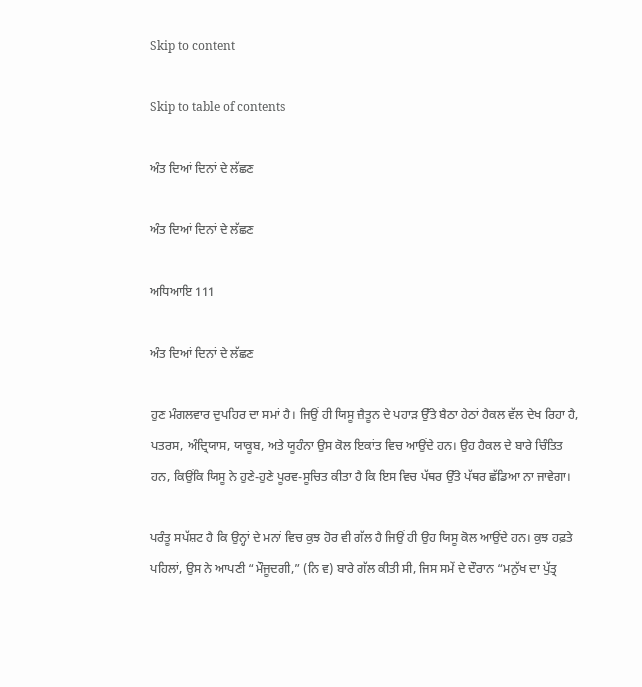Skip to content

Skip to table of contents

ਅੰਤ ਦਿਆਂ ਦਿਨਾਂ ਦੇ ਲੱਛਣ

ਅੰਤ ਦਿਆਂ ਦਿਨਾਂ ਦੇ ਲੱਛਣ

ਅਧਿਆਇ 111

ਅੰਤ ਦਿਆਂ ਦਿਨਾਂ ਦੇ ਲੱਛਣ

ਹੁਣ ਮੰਗਲਵਾਰ ਦੁਪਹਿਰ ਦਾ ਸਮਾਂ ਹੈ। ਜਿਉਂ ਹੀ ਯਿਸੂ ਜ਼ੈਤੂਨ ਦੇ ਪਹਾੜ ਉੱਤੇ ਬੈਠਾ ਹੇਠਾਂ ਹੈਕਲ ਵੱਲ ਦੇਖ ਰਿਹਾ ਹੈ, ਪਤਰਸ, ਅੰਦ੍ਰਿਯਾਸ, ਯਾਕੂਬ, ਅਤੇ ਯੂਹੰਨਾ ਉਸ ਕੋਲ ਇਕਾਂਤ ਵਿਚ ਆਉਂਦੇ ਹਨ। ਉਹ ਹੈਕਲ ਦੇ ਬਾਰੇ ਚਿੰਤਿਤ ਹਨ, ਕਿਉਂਕਿ ਯਿਸੂ ਨੇ ਹੁਣੇ-ਹੁਣੇ ਪੂਰਵ-ਸੂਚਿਤ ਕੀਤਾ ਹੈ ਕਿ ਇਸ ਵਿਚ ਪੱਥਰ ਉੱਤੇ ਪੱਥਰ ਛੱਡਿਆ ਨਾ ਜਾਵੇਗਾ।

ਪਰੰਤੂ ਸਪੱਸ਼ਟ ਹੈ ਕਿ ਉਨ੍ਹਾਂ ਦੇ ਮਨਾਂ ਵਿਚ ਕੁਝ ਹੋਰ ਵੀ ਗੱਲ ਹੈ ਜਿਉਂ ਹੀ ਉਹ ਯਿਸੂ ਕੋਲ ਆਉਂਦੇ ਹਨ। ਕੁਝ ਹਫ਼ਤੇ ਪਹਿਲਾਂ, ਉਸ ਨੇ ਆਪਣੀ “ਮੌਜੂਦਗੀ,” (ਨਿ ਵ) ਬਾਰੇ ਗੱਲ ਕੀਤੀ ਸੀ, ਜਿਸ ਸਮੇਂ ਦੇ ਦੌਰਾਨ “ਮਨੁੱਖ ਦਾ ਪੁੱਤ੍ਰ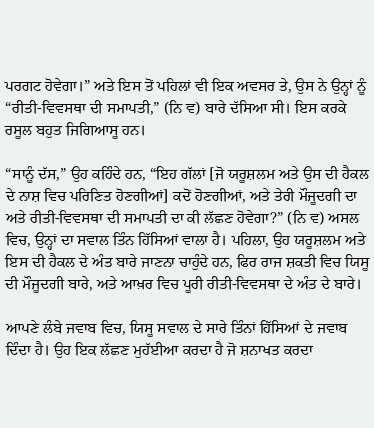ਪਰਗਟ ਹੋਵੇਗਾ।” ਅਤੇ ਇਸ ਤੋਂ ਪਹਿਲਾਂ ਵੀ ਇਕ ਅਵਸਰ ਤੇ, ਉਸ ਨੇ ਉਨ੍ਹਾਂ ਨੂੰ “ਰੀਤੀ-ਵਿਵਸਥਾ ਦੀ ਸਮਾਪਤੀ,” (ਨਿ ਵ) ਬਾਰੇ ਦੱਸਿਆ ਸੀ। ਇਸ ਕਰਕੇ ਰਸੂਲ ਬਹੁਤ ਜਿਗਿਆਸੂ ਹਨ।

“ਸਾਨੂੰ ਦੱਸ,” ਉਹ ਕਹਿੰਦੇ ਹਨ, “ਇਹ ਗੱਲਾਂ [ਜੋ ਯਰੂਸ਼ਲਮ ਅਤੇ ਉਸ ਦੀ ਹੈਕਲ ਦੇ ਨਾਸ਼ ਵਿਚ ਪਰਿਣਿਤ ਹੋਣਗੀਆਂ] ਕਦੋਂ ਹੋਣਗੀਆਂ, ਅਤੇ ਤੇਰੀ ਮੌਜੂਦਗੀ ਦਾ ਅਤੇ ਰੀਤੀ-ਵਿਵਸਥਾ ਦੀ ਸਮਾਪਤੀ ਦਾ ਕੀ ਲੱਛਣ ਹੋਵੇਗਾ?” (ਨਿ ਵ) ਅਸਲ ਵਿਚ, ਉਨ੍ਹਾਂ ਦਾ ਸਵਾਲ ਤਿੰਨ ਹਿੱਸਿਆਂ ਵਾਲਾ ਹੈ। ਪਹਿਲਾ, ਉਹ ਯਰੂਸ਼ਲਮ ਅਤੇ ਇਸ ਦੀ ਹੈਕਲ ਦੇ ਅੰਤ ਬਾਰੇ ਜਾਣਨਾ ਚਾਹੁੰਦੇ ਹਨ, ਫਿਰ ਰਾਜ ਸ਼ਕਤੀ ਵਿਚ ਯਿਸੂ ਦੀ ਮੌਜੂਦਗੀ ਬਾਰੇ, ਅਤੇ ਆਖ਼ਰ ਵਿਚ ਪੂਰੀ ਰੀਤੀ-ਵਿਵਸਥਾ ਦੇ ਅੰਤ ਦੇ ਬਾਰੇ।

ਆਪਣੇ ਲੰਬੇ ਜਵਾਬ ਵਿਚ, ਯਿਸੂ ਸਵਾਲ ਦੇ ਸਾਰੇ ਤਿੰਨਾਂ ਹਿੱਸਿਆਂ ਦੇ ਜਵਾਬ ਦਿੰਦਾ ਹੈ। ਉਹ ਇਕ ਲੱਛਣ ਮੁਹੱਈਆ ਕਰਦਾ ਹੈ ਜੋ ਸ਼ਨਾਖਤ ਕਰਦਾ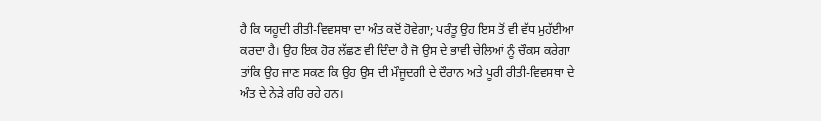ਹੈ ਕਿ ਯਹੂਦੀ ਰੀਤੀ-ਵਿਵਸਥਾ ਦਾ ਅੰਤ ਕਦੋਂ ਹੋਵੇਗਾ; ਪਰੰਤੂ ਉਹ ਇਸ ਤੋਂ ਵੀ ਵੱਧ ਮੁਹੱਈਆ ਕਰਦਾ ਹੈ। ਉਹ ਇਕ ਹੋਰ ਲੱਛਣ ਵੀ ਦਿੰਦਾ ਹੈ ਜੋ ਉਸ ਦੇ ਭਾਵੀ ਚੇਲਿਆਂ ਨੂੰ ਚੌਕਸ ਕਰੇਗਾ ਤਾਂਕਿ ਉਹ ਜਾਣ ਸਕਣ ਕਿ ਉਹ ਉਸ ਦੀ ਮੌਜੂਦਗੀ ਦੇ ਦੌਰਾਨ ਅਤੇ ਪੂਰੀ ਰੀਤੀ-ਵਿਵਸਥਾ ਦੇ ਅੰਤ ਦੇ ਨੇੜੇ ਰਹਿ ਰਹੇ ਹਨ।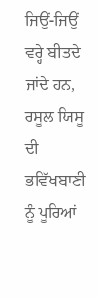ਜਿਉਂ-ਜਿਉਂ ਵਰ੍ਹੇ ਬੀਤਦੇ ਜਾਂਦੇ ਹਨ, ਰਸੂਲ ਯਿਸੂ ਦੀ ਭਵਿੱਖਬਾਣੀ ਨੂੰ ਪੂਰਿਆਂ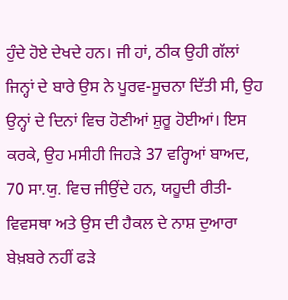ਹੁੰਦੇ ਹੋਏ ਦੇਖਦੇ ਹਨ। ਜੀ ਹਾਂ, ਠੀਕ ਉਹੀ ਗੱਲਾਂ ਜਿਨ੍ਹਾਂ ਦੇ ਬਾਰੇ ਉਸ ਨੇ ਪੂਰਵ-ਸੂਚਨਾ ਦਿੱਤੀ ਸੀ, ਉਹ ਉਨ੍ਹਾਂ ਦੇ ਦਿਨਾਂ ਵਿਚ ਹੋਣੀਆਂ ਸ਼ੁਰੂ ਹੋਈਆਂ। ਇਸ ਕਰਕੇ, ਉਹ ਮਸੀਹੀ ਜਿਹੜੇ 37 ਵਰ੍ਹਿਆਂ ਬਾਅਦ, 70 ਸਾ.ਯੁ. ਵਿਚ ਜੀਉਂਦੇ ਹਨ, ਯਹੂਦੀ ਰੀਤੀ-ਵਿਵਸਥਾ ਅਤੇ ਉਸ ਦੀ ਹੈਕਲ ਦੇ ਨਾਸ਼ ਦੁਆਰਾ ਬੇਖ਼ਬਰੇ ਨਹੀਂ ਫੜੇ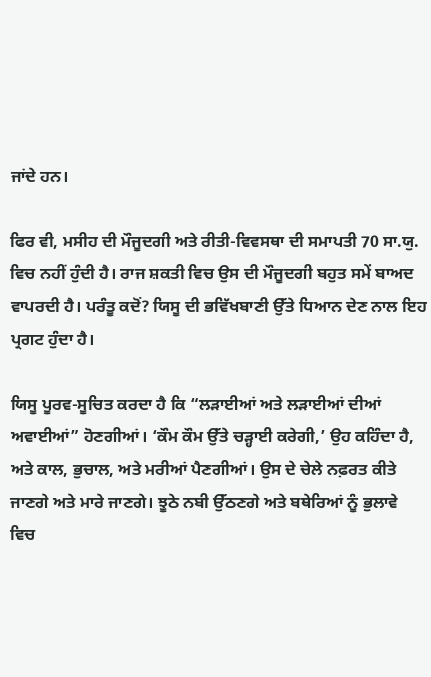ਜਾਂਦੇ ਹਨ।

ਫਿਰ ਵੀ, ਮਸੀਹ ਦੀ ਮੌਜੂਦਗੀ ਅਤੇ ਰੀਤੀ-ਵਿਵਸਥਾ ਦੀ ਸਮਾਪਤੀ 70 ਸਾ.ਯੁ. ਵਿਚ ਨਹੀਂ ਹੁੰਦੀ ਹੈ। ਰਾਜ ਸ਼ਕਤੀ ਵਿਚ ਉਸ ਦੀ ਮੌਜੂਦਗੀ ਬਹੁਤ ਸਮੇਂ ਬਾਅਦ ਵਾਪਰਦੀ ਹੈ। ਪਰੰਤੂ ਕਦੋਂ? ਯਿਸੂ ਦੀ ਭਵਿੱਖਬਾਣੀ ਉੱਤੇ ਧਿਆਨ ਦੇਣ ਨਾਲ ਇਹ ਪ੍ਰਗਟ ਹੁੰਦਾ ਹੈ।

ਯਿਸੂ ਪੂਰਵ-ਸੂਚਿਤ ਕਰਦਾ ਹੈ ਕਿ “ਲੜਾਈਆਂ ਅਤੇ ਲੜਾਈਆਂ ਦੀਆਂ ਅਵਾਈਆਂ” ਹੋਣਗੀਆਂ। ‘ਕੌਮ ਕੌਮ ਉੱਤੇ ਚੜ੍ਹਾਈ ਕਰੇਗੀ,’ ਉਹ ਕਹਿੰਦਾ ਹੈ, ਅਤੇ ਕਾਲ, ਭੁਚਾਲ, ਅਤੇ ਮਰੀਆਂ ਪੈਣਗੀਆਂ। ਉਸ ਦੇ ਚੇਲੇ ਨਫ਼ਰਤ ਕੀਤੇ ਜਾਣਗੇ ਅਤੇ ਮਾਰੇ ਜਾਣਗੇ। ਝੂਠੇ ਨਬੀ ਉੱਠਣਗੇ ਅਤੇ ਬਥੇਰਿਆਂ ਨੂੰ ਭੁਲਾਵੇ ਵਿਚ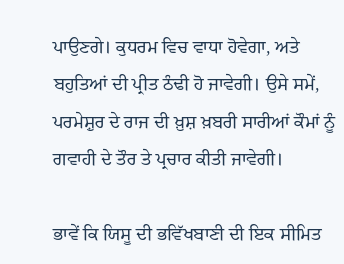ਪਾਉਣਗੇ। ਕੁਧਰਮ ਵਿਚ ਵਾਧਾ ਹੋਵੇਗਾ, ਅਤੇ ਬਹੁਤਿਆਂ ਦੀ ਪ੍ਰੀਤ ਠੰਢੀ ਹੋ ਜਾਵੇਗੀ। ਉਸੇ ਸਮੇਂ, ਪਰਮੇਸ਼ੁਰ ਦੇ ਰਾਜ ਦੀ ਖ਼ੁਸ਼ ਖ਼ਬਰੀ ਸਾਰੀਆਂ ਕੌਮਾਂ ਨੂੰ ਗਵਾਹੀ ਦੇ ਤੌਰ ਤੇ ਪ੍ਰਚਾਰ ਕੀਤੀ ਜਾਵੇਗੀ।

ਭਾਵੇਂ ਕਿ ਯਿਸੂ ਦੀ ਭਵਿੱਖਬਾਣੀ ਦੀ ਇਕ ਸੀਮਿਤ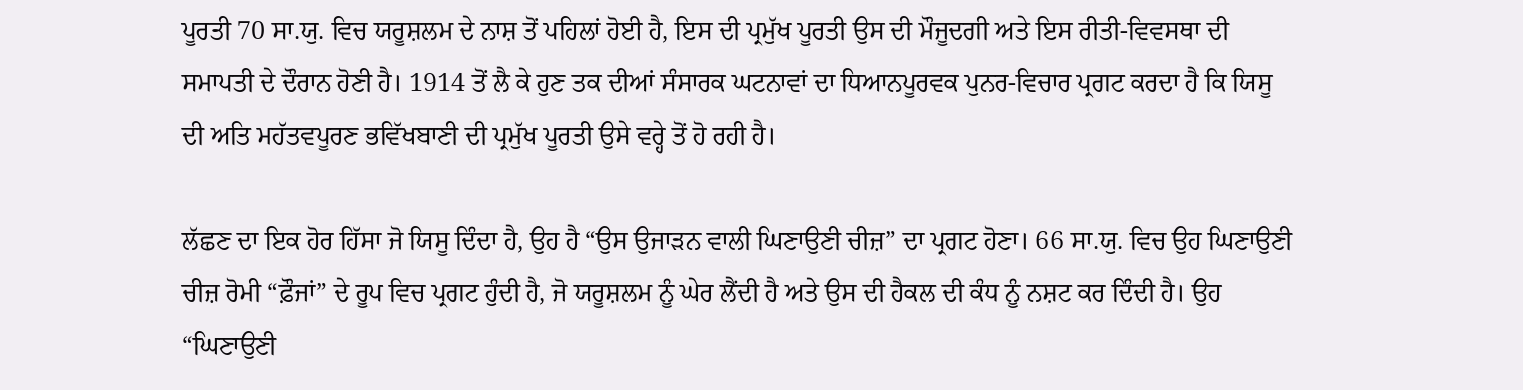ਪੂਰਤੀ 70 ਸਾ.ਯੁ. ਵਿਚ ਯਰੂਸ਼ਲਮ ਦੇ ਨਾਸ਼ ਤੋਂ ਪਹਿਲਾਂ ਹੋਈ ਹੈ, ਇਸ ਦੀ ਪ੍ਰਮੁੱਖ ਪੂਰਤੀ ਉਸ ਦੀ ਮੌਜੂਦਗੀ ਅਤੇ ਇਸ ਰੀਤੀ-ਵਿਵਸਥਾ ਦੀ ਸਮਾਪਤੀ ਦੇ ਦੌਰਾਨ ਹੋਣੀ ਹੈ। 1914 ਤੋਂ ਲੈ ਕੇ ਹੁਣ ਤਕ ਦੀਆਂ ਸੰਸਾਰਕ ਘਟਨਾਵਾਂ ਦਾ ਧਿਆਨਪੂਰਵਕ ਪੁਨਰ-ਵਿਚਾਰ ਪ੍ਰਗਟ ਕਰਦਾ ਹੈ ਕਿ ਯਿਸੂ ਦੀ ਅਤਿ ਮਹੱਤਵਪੂਰਣ ਭਵਿੱਖਬਾਣੀ ਦੀ ਪ੍ਰਮੁੱਖ ਪੂਰਤੀ ਉਸੇ ਵਰ੍ਹੇ ਤੋਂ ਹੋ ਰਹੀ ਹੈ।

ਲੱਛਣ ਦਾ ਇਕ ਹੋਰ ਹਿੱਸਾ ਜੋ ਯਿਸੂ ਦਿੰਦਾ ਹੈ, ਉਹ ਹੈ “ਉਸ ਉਜਾੜਨ ਵਾਲੀ ਘਿਣਾਉਣੀ ਚੀਜ਼” ਦਾ ਪ੍ਰਗਟ ਹੋਣਾ। 66 ਸਾ.ਯੁ. ਵਿਚ ਉਹ ਘਿਣਾਉਣੀ ਚੀਜ਼ ਰੋਮੀ “ਫ਼ੌਜਾਂ” ਦੇ ਰੂਪ ਵਿਚ ਪ੍ਰਗਟ ਹੁੰਦੀ ਹੈ, ਜੋ ਯਰੂਸ਼ਲਮ ਨੂੰ ਘੇਰ ਲੈਂਦੀ ਹੈ ਅਤੇ ਉਸ ਦੀ ਹੈਕਲ ਦੀ ਕੰਧ ਨੂੰ ਨਸ਼ਟ ਕਰ ਦਿੰਦੀ ਹੈ। ਉਹ “ਘਿਣਾਉਣੀ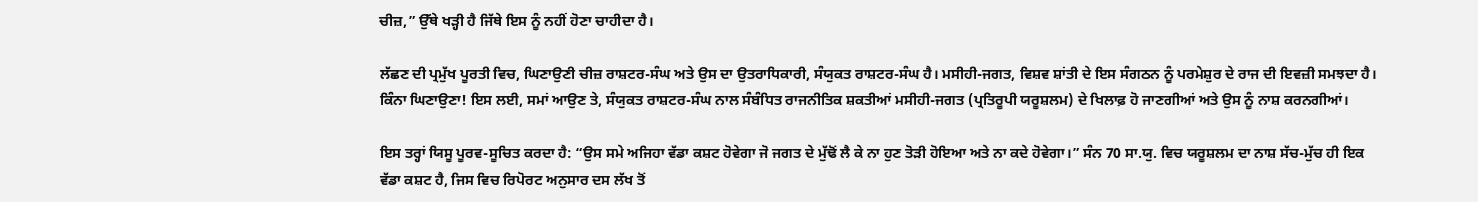ਚੀਜ਼,” ਉੱਥੇ ਖੜ੍ਹੀ ਹੈ ਜਿੱਥੇ ਇਸ ਨੂੰ ਨਹੀਂ ਹੋਣਾ ਚਾਹੀਦਾ ਹੈ।

ਲੱਛਣ ਦੀ ਪ੍ਰਮੁੱਖ ਪੂਰਤੀ ਵਿਚ, ਘਿਣਾਉਣੀ ਚੀਜ਼ ਰਾਸ਼ਟਰ-ਸੰਘ ਅਤੇ ਉਸ ਦਾ ਉਤਰਾਧਿਕਾਰੀ, ਸੰਯੁਕਤ ਰਾਸ਼ਟਰ-ਸੰਘ ਹੈ। ਮਸੀਹੀ-ਜਗਤ, ਵਿਸ਼ਵ ਸ਼ਾਂਤੀ ਦੇ ਇਸ ਸੰਗਠਨ ਨੂੰ ਪਰਮੇਸ਼ੁਰ ਦੇ ਰਾਜ ਦੀ ਇਵਜ਼ੀ ਸਮਝਦਾ ਹੈ। ਕਿੰਨਾ ਘਿਣਾਉਣਾ! ਇਸ ਲਈ, ਸਮਾਂ ਆਉਣ ਤੇ, ਸੰਯੁਕਤ ਰਾਸ਼ਟਰ-ਸੰਘ ਨਾਲ ਸੰਬੰਧਿਤ ਰਾਜਨੀਤਿਕ ਸ਼ਕਤੀਆਂ ਮਸੀਹੀ-ਜਗਤ (ਪ੍ਰਤਿਰੂਪੀ ਯਰੂਸ਼ਲਮ) ਦੇ ਖਿਲਾਫ਼ ਹੋ ਜਾਣਗੀਆਂ ਅਤੇ ਉਸ ਨੂੰ ਨਾਸ਼ ਕਰਨਗੀਆਂ।

ਇਸ ਤਰ੍ਹਾਂ ਯਿਸੂ ਪੂਰਵ-ਸੂਚਿਤ ਕਰਦਾ ਹੈ: “ਉਸ ਸਮੇ ਅਜਿਹਾ ਵੱਡਾ ਕਸ਼ਟ ਹੋਵੇਗਾ ਜੋ ਜਗਤ ਦੇ ਮੁੱਢੋਂ ਲੈ ਕੇ ਨਾ ਹੁਣ ਤੋੜੀ ਹੋਇਆ ਅਤੇ ਨਾ ਕਦੇ ਹੋਵੇਗਾ।” ਸੰਨ 70 ਸਾ.ਯੁ. ਵਿਚ ਯਰੂਸ਼ਲਮ ਦਾ ਨਾਸ਼ ਸੱਚ-ਮੁੱਚ ਹੀ ਇਕ ਵੱਡਾ ਕਸ਼ਟ ਹੈ, ਜਿਸ ਵਿਚ ਰਿਪੋਰਟ ਅਨੁਸਾਰ ਦਸ ਲੱਖ ਤੋਂ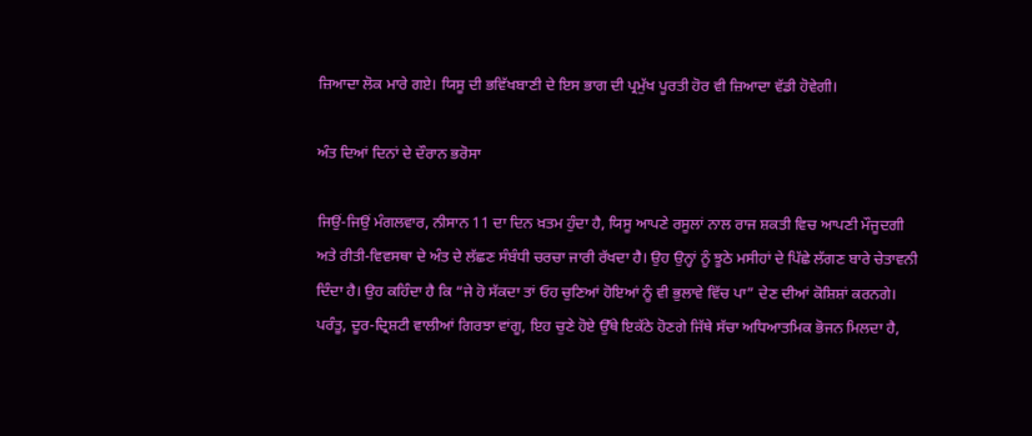ਜ਼ਿਆਦਾ ਲੋਕ ਮਾਰੇ ਗਏ। ਯਿਸੂ ਦੀ ਭਵਿੱਖਬਾਣੀ ਦੇ ਇਸ ਭਾਗ ਦੀ ਪ੍ਰਮੁੱਖ ਪੂਰਤੀ ਹੋਰ ਵੀ ਜ਼ਿਆਦਾ ਵੱਡੀ ਹੋਵੇਗੀ।

ਅੰਤ ਦਿਆਂ ਦਿਨਾਂ ਦੇ ਦੌਰਾਨ ਭਰੋਸਾ

ਜਿਉਂ-ਜਿਉਂ ਮੰਗਲਵਾਰ, ਨੀਸਾਨ 11 ਦਾ ਦਿਨ ਖ਼ਤਮ ਹੁੰਦਾ ਹੈ, ਯਿਸੂ ਆਪਣੇ ਰਸੂਲਾਂ ਨਾਲ ਰਾਜ ਸ਼ਕਤੀ ਵਿਚ ਆਪਣੀ ਮੌਜੂਦਗੀ ਅਤੇ ਰੀਤੀ-ਵਿਵਸਥਾ ਦੇ ਅੰਤ ਦੇ ਲੱਛਣ ਸੰਬੰਧੀ ਚਰਚਾ ਜਾਰੀ ਰੱਖਦਾ ਹੈ। ਉਹ ਉਨ੍ਹਾਂ ਨੂੰ ਝੂਠੇ ਮਸੀਹਾਂ ਦੇ ਪਿੱਛੇ ਲੱਗਣ ਬਾਰੇ ਚੇਤਾਵਨੀ ਦਿੰਦਾ ਹੈ। ਉਹ ਕਹਿੰਦਾ ਹੈ ਕਿ “ਜੇ ਹੋ ਸੱਕਦਾ ਤਾਂ ਓਹ ਚੁਣਿਆਂ ਹੋਇਆਂ ਨੂੰ ਵੀ ਭੁਲਾਵੇ ਵਿੱਚ ਪਾ” ਦੇਣ ਦੀਆਂ ਕੋਸ਼ਿਸ਼ਾਂ ਕਰਨਗੇ। ਪਰੰਤੂ, ਦੂਰ-ਦ੍ਰਿਸ਼ਟੀ ਵਾਲੀਆਂ ਗਿਰਝਾ ਵਾਂਗੂ, ਇਹ ਚੁਣੇ ਹੋਏ ਉੱਥੇ ਇਕੱਠੇ ਹੋਣਗੇ ਜਿੱਥੇ ਸੱਚਾ ਅਧਿਆਤਮਿਕ ਭੋਜਨ ਮਿਲਦਾ ਹੈ,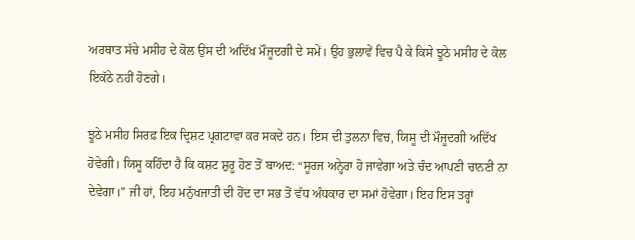ਅਰਥਾਤ ਸੱਚੇ ਮਸੀਹ ਦੇ ਕੋਲ ਉਸ ਦੀ ਅਦਿੱਖ ਮੌਜੂਦਗੀ ਦੇ ਸਮੇਂ। ਉਹ ਭੁਲਾਵੇਂ ਵਿਚ ਪੈ ਕੇ ਕਿਸੇ ਝੂਠੇ ਮਸੀਹ ਦੇ ਕੋਲ ਇਕੱਠੇ ਨਹੀਂ ਹੋਣਗੇ।

ਝੂਠੇ ਮਸੀਹ ਸਿਰਫ਼ ਇਕ ਦ੍ਰਿਸ਼ਟ ਪ੍ਰਗਟਾਵਾ ਕਰ ਸਕਦੇ ਹਨ। ਇਸ ਦੀ ਤੁਲਨਾ ਵਿਚ, ਯਿਸੂ ਦੀ ਮੌਜੂਦਗੀ ਅਦਿੱਖ ਹੋਵੇਗੀ। ਯਿਸੂ ਕਹਿੰਦਾ ਹੈ ਕਿ ਕਸ਼ਟ ਸ਼ੁਰੂ ਹੋਣ ਤੋਂ ਬਾਅਦ: “ਸੂਰਜ ਅਨ੍ਹੇਰਾ ਹੋ ਜਾਵੇਗਾ ਅਤੇ ਚੰਦ ਆਪਣੀ ਚਾਨਣੀ ਨਾ ਦੇਵੇਗਾ।” ਜੀ ਹਾਂ, ਇਹ ਮਨੁੱਖਜਾਤੀ ਦੀ ਹੋਂਦ ਦਾ ਸਭ ਤੋਂ ਵੱਧ ਅੰਧਕਾਰ ਦਾ ਸਮਾਂ ਹੋਵੇਗਾ। ਇਹ ਇਸ ਤਰ੍ਹਾਂ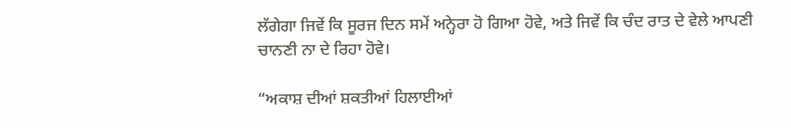ਲੱਗੇਗਾ ਜਿਵੇਂ ਕਿ ਸੂਰਜ ਦਿਨ ਸਮੇਂ ਅਨ੍ਹੇਰਾ ਹੋ ਗਿਆ ਹੋਵੇ, ਅਤੇ ਜਿਵੇਂ ਕਿ ਚੰਦ ਰਾਤ ਦੇ ਵੇਲੇ ਆਪਣੀ ਚਾਨਣੀ ਨਾ ਦੇ ਰਿਹਾ ਹੋਵੇ।

“ਅਕਾਸ਼ ਦੀਆਂ ਸ਼ਕਤੀਆਂ ਹਿਲਾਈਆਂ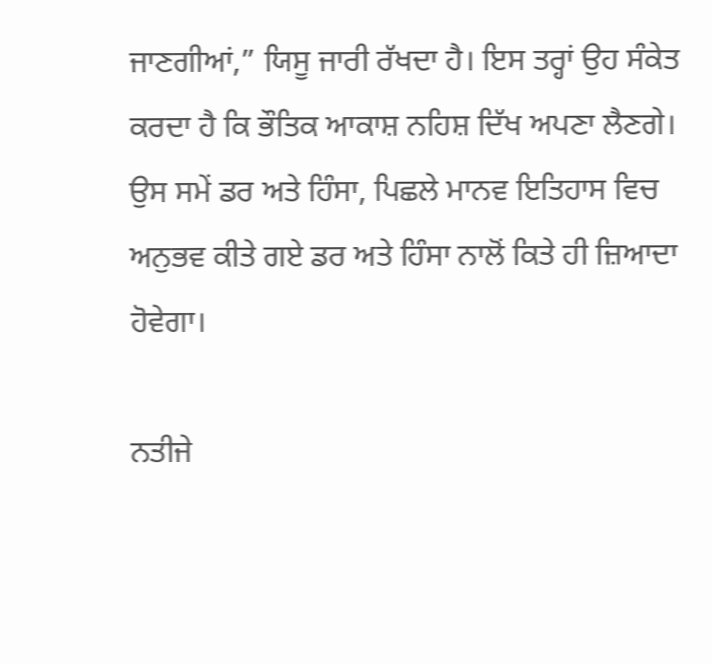ਜਾਣਗੀਆਂ,” ਯਿਸੂ ਜਾਰੀ ਰੱਖਦਾ ਹੈ। ਇਸ ਤਰ੍ਹਾਂ ਉਹ ਸੰਕੇਤ ਕਰਦਾ ਹੈ ਕਿ ਭੌਤਿਕ ਆਕਾਸ਼ ਨਹਿਸ਼ ਦਿੱਖ ਅਪਣਾ ਲੈਣਗੇ। ਉਸ ਸਮੇਂ ਡਰ ਅਤੇ ਹਿੰਸਾ, ਪਿਛਲੇ ਮਾਨਵ ਇਤਿਹਾਸ ਵਿਚ ਅਨੁਭਵ ਕੀਤੇ ਗਏ ਡਰ ਅਤੇ ਹਿੰਸਾ ਨਾਲੋਂ ਕਿਤੇ ਹੀ ਜ਼ਿਆਦਾ ਹੋਵੇਗਾ।

ਨਤੀਜੇ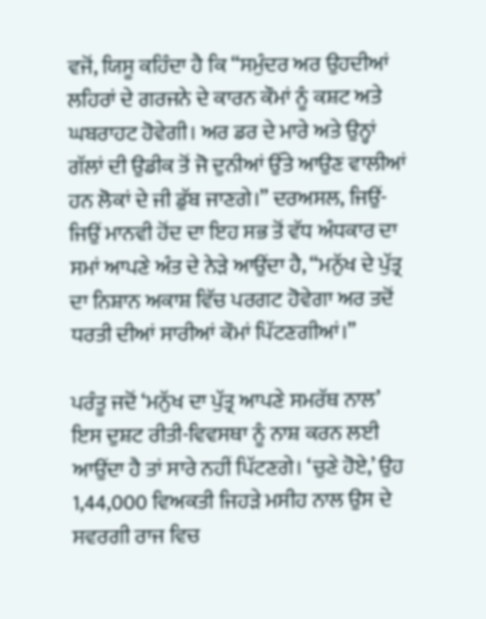ਵਜੋਂ, ਯਿਸੂ ਕਹਿੰਦਾ ਹੈ ਕਿ “ਸਮੁੰਦਰ ਅਰ ਉਹਦੀਆਂ ਲਹਿਰਾਂ ਦੇ ਗਰਜਨੇ ਦੇ ਕਾਰਨ ਕੌਮਾਂ ਨੂੰ ਕਸ਼ਟ ਅਤੇ ਘਬਰਾਹਟ ਹੋਵੇਗੀ। ਅਰ ਡਰ ਦੇ ਮਾਰੇ ਅਤੇ ਉਨ੍ਹਾਂ ਗੱਲਾਂ ਦੀ ਉਡੀਕ ਤੋਂ ਜੋ ਦੁਨੀਆਂ ਉੱਤੇ ਆਉਣ ਵਾਲੀਆਂ ਹਨ ਲੋਕਾਂ ਦੇ ਜੀ ਡੁੱਬ ਜਾਣਗੇ।” ਦਰਅਸਲ, ਜਿਉਂ-ਜਿਉਂ ਮਾਨਵੀ ਹੋਂਦ ਦਾ ਇਹ ਸਭ ਤੋਂ ਵੱਧ ਅੰਧਕਾਰ ਦਾ ਸਮਾਂ ਆਪਣੇ ਅੰਤ ਦੇ ਨੇੜੇ ਆਉਂਦਾ ਹੈ, “ਮਨੁੱਖ ਦੇ ਪੁੱਤ੍ਰ ਦਾ ਨਿਸ਼ਾਨ ਅਕਾਸ਼ ਵਿੱਚ ਪਰਗਟ ਹੋਵੇਗਾ ਅਰ ਤਦੋਂ ਧਰਤੀ ਦੀਆਂ ਸਾਰੀਆਂ ਕੌਮਾਂ ਪਿੱਟਣਗੀਆਂ।”

ਪਰੰਤੂ ਜਦੋਂ ‘ਮਨੁੱਖ ਦਾ ਪੁੱਤ੍ਰ ਆਪਣੇ ਸਮਰੱਥ ਨਾਲ’ ਇਸ ਦੁਸ਼ਟ ਰੀਤੀ-ਵਿਵਸਥਾ ਨੂੰ ਨਾਸ਼ ਕਰਨ ਲਈ ਆਉਂਦਾ ਹੈ ਤਾਂ ਸਾਰੇ ਨਹੀਂ ਪਿੱਟਣਗੇ। ‘ਚੁਣੇ ਹੋਏ,’ ਉਹ 1,44,000 ਵਿਅਕਤੀ ਜਿਹੜੇ ਮਸੀਹ ਨਾਲ ਉਸ ਦੇ ਸਵਰਗੀ ਰਾਜ ਵਿਚ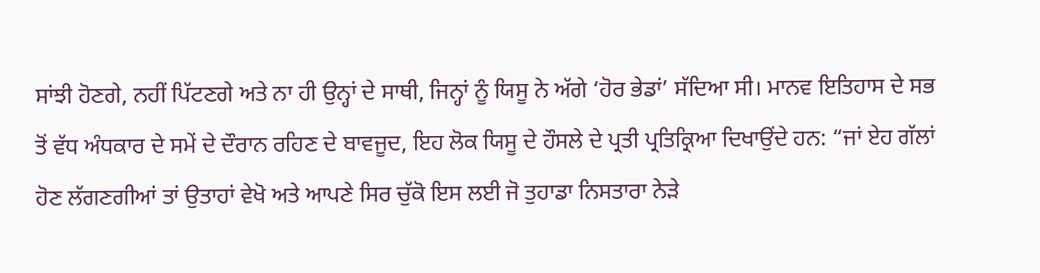ਸਾਂਝੀ ਹੋਣਗੇ, ਨਹੀਂ ਪਿੱਟਣਗੇ ਅਤੇ ਨਾ ਹੀ ਉਨ੍ਹਾਂ ਦੇ ਸਾਥੀ, ਜਿਨ੍ਹਾਂ ਨੂੰ ਯਿਸੂ ਨੇ ਅੱਗੇ ‘ਹੋਰ ਭੇਡਾਂ’ ਸੱਦਿਆ ਸੀ। ਮਾਨਵ ਇਤਿਹਾਸ ਦੇ ਸਭ ਤੋਂ ਵੱਧ ਅੰਧਕਾਰ ਦੇ ਸਮੇਂ ਦੇ ਦੌਰਾਨ ਰਹਿਣ ਦੇ ਬਾਵਜੂਦ, ਇਹ ਲੋਕ ਯਿਸੂ ਦੇ ਹੌਸਲੇ ਦੇ ਪ੍ਰਤੀ ਪ੍ਰਤਿਕ੍ਰਿਆ ਦਿਖਾਉਂਦੇ ਹਨ: “ਜਾਂ ਏਹ ਗੱਲਾਂ ਹੋਣ ਲੱਗਣਗੀਆਂ ਤਾਂ ਉਤਾਹਾਂ ਵੇਖੋ ਅਤੇ ਆਪਣੇ ਸਿਰ ਚੁੱਕੋ ਇਸ ਲਈ ਜੋ ਤੁਹਾਡਾ ਨਿਸਤਾਰਾ ਨੇੜੇ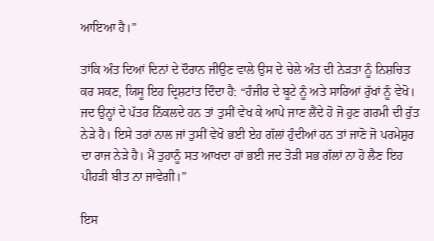ਆਇਆ ਹੈ।”

ਤਾਂਕਿ ਅੰਤ ਦਿਆਂ ਦਿਨਾਂ ਦੇ ਦੌਰਾਨ ਜੀਉਣ ਵਾਲੇ ਉਸ ਦੇ ਚੇਲੇ ਅੰਤ ਦੀ ਨੇੜਤਾ ਨੂੰ ਨਿਸ਼ਚਿਤ ਕਰ ਸਕਣ, ਯਿਸੂ ਇਹ ਦ੍ਰਿਸ਼ਟਾਂਤ ਦਿੰਦਾ ਹੈ: “ਹੰਜੀਰ ਦੇ ਬੂਟੇ ਨੂੰ ਅਤੇ ਸਾਰਿਆਂ ਰੁੱਖਾਂ ਨੂੰ ਵੇਖੋ। ਜਦ ਉਨ੍ਹਾਂ ਦੇ ਪੱਤਰ ਨਿੱਕਲਦੇ ਹਨ ਤਾਂ ਤੁਸੀਂ ਵੇਖ ਕੇ ਆਪੇ ਜਾਣ ਲੈਂਦੇ ਹੋ ਜੋ ਹੁਣ ਗਰਮੀ ਦੀ ਰੁੱਤ ਨੇੜੇ ਹੈ। ਇਸੇ ਤਰਾਂ ਨਾਲ ਜਾਂ ਤੁਸੀਂ ਵੇਖੋ ਭਈ ਏਹ ਗੱਲਾਂ ਹੁੰਦੀਆਂ ਹਨ ਤਾਂ ਜਾਣੋ ਜੋ ਪਰਮੇਸ਼ੁਰ ਦਾ ਰਾਜ ਨੇੜੇ ਹੈ। ਮੈਂ ਤੁਹਾਨੂੰ ਸਤ ਆਖਦਾ ਹਾਂ ਭਈ ਜਦ ਤੋੜੀ ਸਭ ਗੱਲਾਂ ਨਾ ਹੋ ਲੈਣ ਇਹ ਪੀਹੜੀ ਬੀਤ ਨਾ ਜਾਵੇਗੀ।”

ਇਸ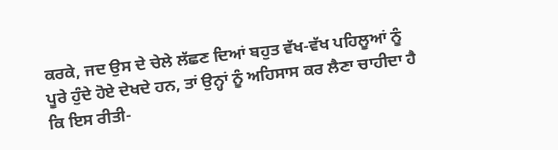ਕਰਕੇ, ਜਦ ਉਸ ਦੇ ਚੇਲੇ ਲੱਛਣ ਦਿਆਂ ਬਹੁਤ ਵੱਖ-ਵੱਖ ਪਹਿਲੂਆਂ ਨੂੰ ਪੂਰੇ ਹੁੰਦੇ ਹੋਏ ਦੇਖਦੇ ਹਨ, ਤਾਂ ਉਨ੍ਹਾਂ ਨੂੰ ਅਹਿਸਾਸ ਕਰ ਲੈਣਾ ਚਾਹੀਦਾ ਹੈ ਕਿ ਇਸ ਰੀਤੀ-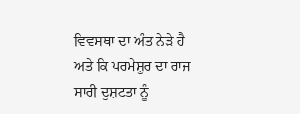ਵਿਵਸਥਾ ਦਾ ਅੰਤ ਨੇੜੇ ਹੈ ਅਤੇ ਕਿ ਪਰਮੇਸ਼ੁਰ ਦਾ ਰਾਜ ਸਾਰੀ ਦੁਸ਼ਟਤਾ ਨੂੰ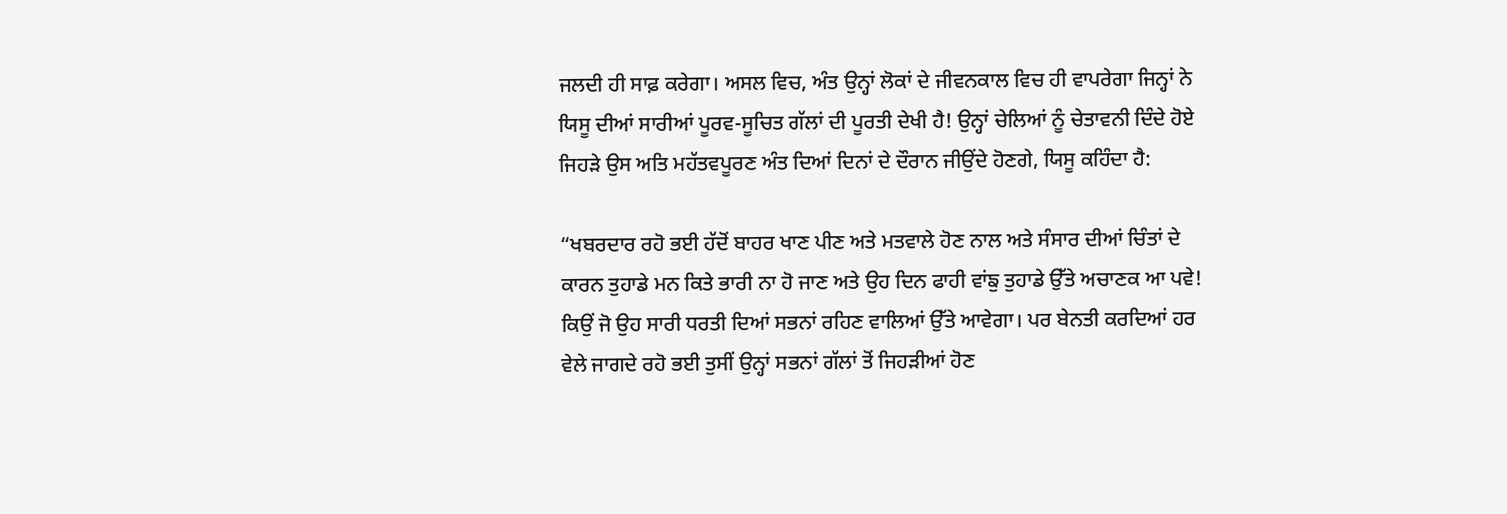ਜਲਦੀ ਹੀ ਸਾਫ਼ ਕਰੇਗਾ। ਅਸਲ ਵਿਚ, ਅੰਤ ਉਨ੍ਹਾਂ ਲੋਕਾਂ ਦੇ ਜੀਵਨਕਾਲ ਵਿਚ ਹੀ ਵਾਪਰੇਗਾ ਜਿਨ੍ਹਾਂ ਨੇ ਯਿਸੂ ਦੀਆਂ ਸਾਰੀਆਂ ਪੂਰਵ-ਸੂਚਿਤ ਗੱਲਾਂ ਦੀ ਪੂਰਤੀ ਦੇਖੀ ਹੈ! ਉਨ੍ਹਾਂ ਚੇਲਿਆਂ ਨੂੰ ਚੇਤਾਵਨੀ ਦਿੰਦੇ ਹੋਏ ਜਿਹੜੇ ਉਸ ਅਤਿ ਮਹੱਤਵਪੂਰਣ ਅੰਤ ਦਿਆਂ ਦਿਨਾਂ ਦੇ ਦੌਰਾਨ ਜੀਉਂਦੇ ਹੋਣਗੇ, ਯਿਸੂ ਕਹਿੰਦਾ ਹੈ:

“ਖਬਰਦਾਰ ਰਹੋ ਭਈ ਹੱਦੋਂ ਬਾਹਰ ਖਾਣ ਪੀਣ ਅਤੇ ਮਤਵਾਲੇ ਹੋਣ ਨਾਲ ਅਤੇ ਸੰਸਾਰ ਦੀਆਂ ਚਿੰਤਾਂ ਦੇ ਕਾਰਨ ਤੁਹਾਡੇ ਮਨ ਕਿਤੇ ਭਾਰੀ ਨਾ ਹੋ ਜਾਣ ਅਤੇ ਉਹ ਦਿਨ ਫਾਹੀ ਵਾਂਙੁ ਤੁਹਾਡੇ ਉੱਤੇ ਅਚਾਣਕ ਆ ਪਵੇ! ਕਿਉਂ ਜੋ ਉਹ ਸਾਰੀ ਧਰਤੀ ਦਿਆਂ ਸਭਨਾਂ ਰਹਿਣ ਵਾਲਿਆਂ ਉੱਤੇ ਆਵੇਗਾ। ਪਰ ਬੇਨਤੀ ਕਰਦਿਆਂ ਹਰ ਵੇਲੇ ਜਾਗਦੇ ਰਹੋ ਭਈ ਤੁਸੀਂ ਉਨ੍ਹਾਂ ਸਭਨਾਂ ਗੱਲਾਂ ਤੋਂ ਜਿਹੜੀਆਂ ਹੋਣ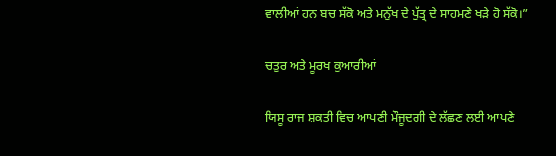ਵਾਲੀਆਂ ਹਨ ਬਚ ਸੱਕੋ ਅਤੇ ਮਨੁੱਖ ਦੇ ਪੁੱਤ੍ਰ ਦੇ ਸਾਹਮਣੇ ਖੜੇ ਹੋ ਸੱਕੋ।”

ਚਤੁਰ ਅਤੇ ਮੂਰਖ ਕੁਆਰੀਆਂ

ਯਿਸੂ ਰਾਜ ਸ਼ਕਤੀ ਵਿਚ ਆਪਣੀ ਮੌਜੂਦਗੀ ਦੇ ਲੱਛਣ ਲਈ ਆਪਣੇ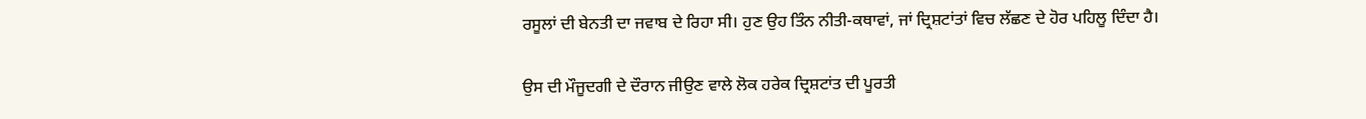ਰਸੂਲਾਂ ਦੀ ਬੇਨਤੀ ਦਾ ਜਵਾਬ ਦੇ ਰਿਹਾ ਸੀ। ਹੁਣ ਉਹ ਤਿੰਨ ਨੀਤੀ-ਕਥਾਵਾਂ, ਜਾਂ ਦ੍ਰਿਸ਼ਟਾਂਤਾਂ ਵਿਚ ਲੱਛਣ ਦੇ ਹੋਰ ਪਹਿਲੂ ਦਿੰਦਾ ਹੈ।

ਉਸ ਦੀ ਮੌਜੂਦਗੀ ਦੇ ਦੌਰਾਨ ਜੀਉਣ ਵਾਲੇ ਲੋਕ ਹਰੇਕ ਦ੍ਰਿਸ਼ਟਾਂਤ ਦੀ ਪੂਰਤੀ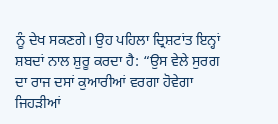ਨੂੰ ਦੇਖ ਸਕਣਗੇ। ਉਹ ਪਹਿਲਾ ਦ੍ਰਿਸ਼ਟਾਂਤ ਇਨ੍ਹਾਂ ਸ਼ਬਦਾਂ ਨਾਲ ਸ਼ੁਰੂ ਕਰਦਾ ਹੈ: “ਉਸ ਵੇਲੇ ਸੁਰਗ ਦਾ ਰਾਜ ਦਸਾਂ ਕੁਆਰੀਆਂ ਵਰਗਾ ਹੋਵੇਗਾ ਜਿਹੜੀਆਂ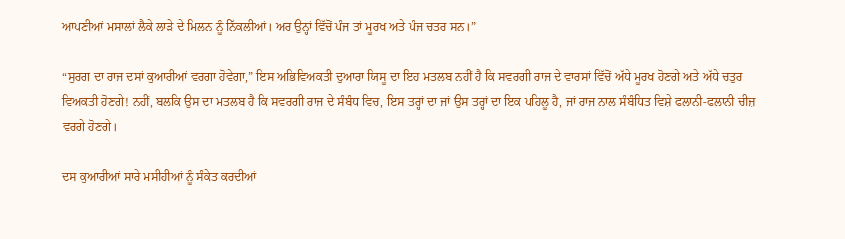ਆਪਣੀਆਂ ਮਸਾਲਾਂ ਲੈਕੇ ਲਾੜੇ ਦੇ ਮਿਲਨ ਨੂੰ ਨਿੱਕਲੀਆਂ। ਅਰ ਉਨ੍ਹਾਂ ਵਿੱਚੋਂ ਪੰਜ ਤਾਂ ਮੂਰਖ ਅਤੇ ਪੰਜ ਚਤਰ ਸਨ।”

“ਸੁਰਗ ਦਾ ਰਾਜ ਦਸਾਂ ਕੁਆਰੀਆਂ ਵਰਗਾ ਹੋਵੇਗਾ,” ਇਸ ਅਭਿਵਿਅਕਤੀ ਦੁਆਰਾ ਯਿਸੂ ਦਾ ਇਹ ਮਤਲਬ ਨਹੀਂ ਹੈ ਕਿ ਸਵਰਗੀ ਰਾਜ ਦੇ ਵਾਰਸਾਂ ਵਿੱਚੋਂ ਅੱਧੇ ਮੂਰਖ ਹੋਣਗੇ ਅਤੇ ਅੱਧੇ ਚਤੁਰ ਵਿਅਕਤੀ ਹੋਣਗੇ! ਨਹੀਂ, ਬਲਕਿ ਉਸ ਦਾ ਮਤਲਬ ਹੈ ਕਿ ਸਵਰਗੀ ਰਾਜ ਦੇ ਸੰਬੰਧ ਵਿਚ, ਇਸ ਤਰ੍ਹਾਂ ਦਾ ਜਾਂ ਉਸ ਤਰ੍ਹਾਂ ਦਾ ਇਕ ਪਹਿਲੂ ਹੈ, ਜਾਂ ਰਾਜ ਨਾਲ ਸੰਬੰਧਿਤ ਵਿਸ਼ੇ ਫਲਾਨੀ-ਫਲਾਨੀ ਚੀਜ਼ ਵਰਗੇ ਹੋਣਗੇ।

ਦਸ ਕੁਆਰੀਆਂ ਸਾਰੇ ਮਸੀਹੀਆਂ ਨੂੰ ਸੰਕੇਤ ਕਰਦੀਆਂ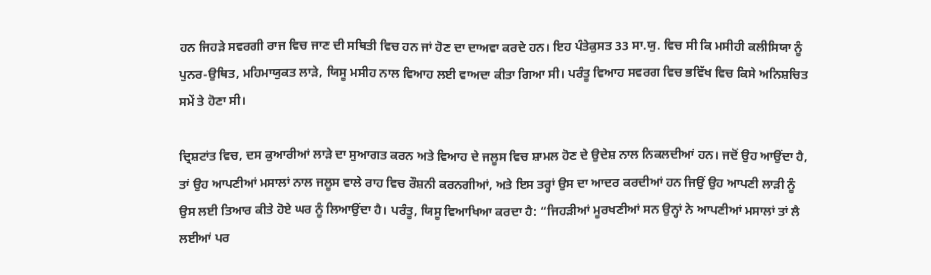ਹਨ ਜਿਹੜੇ ਸਵਰਗੀ ਰਾਜ ਵਿਚ ਜਾਣ ਦੀ ਸਥਿਤੀ ਵਿਚ ਹਨ ਜਾਂ ਹੋਣ ਦਾ ਦਾਅਵਾ ਕਰਦੇ ਹਨ। ਇਹ ਪੰਤੇਕੁਸਤ 33 ਸਾ.ਯੁ. ਵਿਚ ਸੀ ਕਿ ਮਸੀਹੀ ਕਲੀਸਿਯਾ ਨੂੰ ਪੁਨਰ-ਉਥਿਤ, ਮਹਿਮਾਯੁਕਤ ਲਾੜੇ, ਯਿਸੂ ਮਸੀਹ ਨਾਲ ਵਿਆਹ ਲਈ ਵਾਅਦਾ ਕੀਤਾ ਗਿਆ ਸੀ। ਪਰੰਤੂ ਵਿਆਹ ਸਵਰਗ ਵਿਚ ਭਵਿੱਖ ਵਿਚ ਕਿਸੇ ਅਨਿਸ਼ਚਿਤ ਸਮੇਂ ਤੇ ਹੋਣਾ ਸੀ।

ਦ੍ਰਿਸ਼ਟਾਂਤ ਵਿਚ, ਦਸ ਕੁਆਰੀਆਂ ਲਾੜੇ ਦਾ ਸੁਆਗਤ ਕਰਨ ਅਤੇ ਵਿਆਹ ਦੇ ਜਲੂਸ ਵਿਚ ਸ਼ਾਮਲ ਹੋਣ ਦੇ ਉਦੇਸ਼ ਨਾਲ ਨਿਕਲਦੀਆਂ ਹਨ। ਜਦੋਂ ਉਹ ਆਉਂਦਾ ਹੈ, ਤਾਂ ਉਹ ਆਪਣੀਆਂ ਮਸਾਲਾਂ ਨਾਲ ਜਲੂਸ ਵਾਲੇ ਰਾਹ ਵਿਚ ਰੌਸ਼ਨੀ ਕਰਨਗੀਆਂ, ਅਤੇ ਇਸ ਤਰ੍ਹਾਂ ਉਸ ਦਾ ਆਦਰ ਕਰਦੀਆਂ ਹਨ ਜਿਉਂ ਉਹ ਆਪਣੀ ਲਾੜੀ ਨੂੰ ਉਸ ਲਈ ਤਿਆਰ ਕੀਤੇ ਹੋਏ ਘਰ ਨੂੰ ਲਿਆਉਂਦਾ ਹੈ। ਪਰੰਤੂ, ਯਿਸੂ ਵਿਆਖਿਆ ਕਰਦਾ ਹੈ: “ਜਿਹੜੀਆਂ ਮੂਰਖਣੀਆਂ ਸਨ ਉਨ੍ਹਾਂ ਨੇ ਆਪਣੀਆਂ ਮਸਾਲਾਂ ਤਾਂ ਲੈ ਲਈਆਂ ਪਰ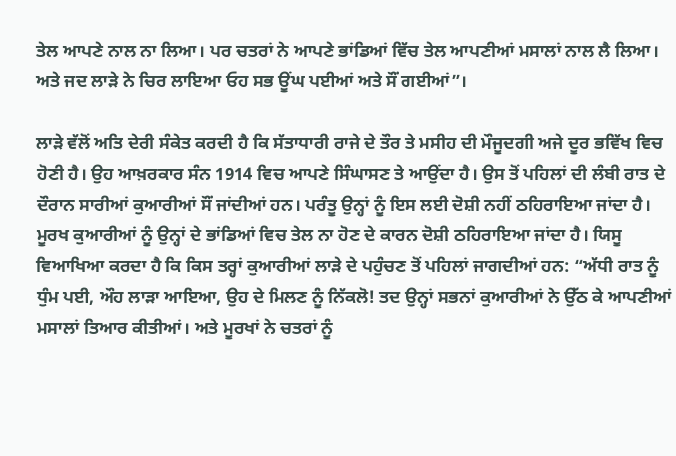ਤੇਲ ਆਪਣੇ ਨਾਲ ਨਾ ਲਿਆ। ਪਰ ਚਤਰਾਂ ਨੇ ਆਪਣੇ ਭਾਂਡਿਆਂ ਵਿੱਚ ਤੇਲ ਆਪਣੀਆਂ ਮਸਾਲਾਂ ਨਾਲ ਲੈ ਲਿਆ। ਅਤੇ ਜਦ ਲਾੜੇ ਨੇ ਚਿਰ ਲਾਇਆ ਓਹ ਸਭ ਊਂਘ ਪਈਆਂ ਅਤੇ ਸੌਂ ਗਈਆਂ”।

ਲਾੜੇ ਵੱਲੋਂ ਅਤਿ ਦੇਰੀ ਸੰਕੇਤ ਕਰਦੀ ਹੈ ਕਿ ਸੱਤਾਧਾਰੀ ਰਾਜੇ ਦੇ ਤੌਰ ਤੇ ਮਸੀਹ ਦੀ ਮੌਜੂਦਗੀ ਅਜੇ ਦੂਰ ਭਵਿੱਖ ਵਿਚ ਹੋਣੀ ਹੈ। ਉਹ ਆਖ਼ਰਕਾਰ ਸੰਨ 1914 ਵਿਚ ਆਪਣੇ ਸਿੰਘਾਸਣ ਤੇ ਆਉਂਦਾ ਹੈ। ਉਸ ਤੋਂ ਪਹਿਲਾਂ ਦੀ ਲੰਬੀ ਰਾਤ ਦੇ ਦੌਰਾਨ ਸਾਰੀਆਂ ਕੁਆਰੀਆਂ ਸੌਂ ਜਾਂਦੀਆਂ ਹਨ। ਪਰੰਤੂ ਉਨ੍ਹਾਂ ਨੂੰ ਇਸ ਲਈ ਦੋਸ਼ੀ ਨਹੀਂ ਠਹਿਰਾਇਆ ਜਾਂਦਾ ਹੈ। ਮੂਰਖ ਕੁਆਰੀਆਂ ਨੂੰ ਉਨ੍ਹਾਂ ਦੇ ਭਾਂਡਿਆਂ ਵਿਚ ਤੇਲ ਨਾ ਹੋਣ ਦੇ ਕਾਰਨ ਦੋਸ਼ੀ ਠਹਿਰਾਇਆ ਜਾਂਦਾ ਹੈ। ਯਿਸੂ ਵਿਆਖਿਆ ਕਰਦਾ ਹੈ ਕਿ ਕਿਸ ਤਰ੍ਹਾਂ ਕੁਆਰੀਆਂ ਲਾੜੇ ਦੇ ਪਹੁੰਚਣ ਤੋਂ ਪਹਿਲਾਂ ਜਾਗਦੀਆਂ ਹਨ: “ਅੱਧੀ ਰਾਤ ਨੂੰ ਧੁੰਮ ਪਈ, ਔਹ ਲਾੜਾ ਆਇਆ, ਉਹ ਦੇ ਮਿਲਣ ਨੂੰ ਨਿੱਕਲੋ! ਤਦ ਉਨ੍ਹਾਂ ਸਭਨਾਂ ਕੁਆਰੀਆਂ ਨੇ ਉੱਠ ਕੇ ਆਪਣੀਆਂ ਮਸਾਲਾਂ ਤਿਆਰ ਕੀਤੀਆਂ। ਅਤੇ ਮੂਰਖਾਂ ਨੇ ਚਤਰਾਂ ਨੂੰ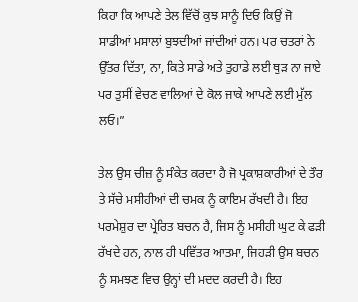ਕਿਹਾ ਕਿ ਆਪਣੇ ਤੇਲ ਵਿੱਚੋਂ ਕੁਝ ਸਾਨੂੰ ਦਿਓ ਕਿਉਂ ਜੋ ਸਾਡੀਆਂ ਮਸਾਲਾਂ ਬੁਝਦੀਆਂ ਜਾਂਦੀਆਂ ਹਨ। ਪਰ ਚਤਰਾਂ ਨੇ ਉੱਤਰ ਦਿੱਤਾ, ਨਾ, ਕਿਤੇ ਸਾਡੇ ਅਤੇ ਤੁਹਾਡੇ ਲਈ ਥੁੜ ਨਾ ਜਾਏ ਪਰ ਤੁਸੀਂ ਵੇਚਣ ਵਾਲਿਆਂ ਦੇ ਕੋਲ ਜਾਕੇ ਆਪਣੇ ਲਈ ਮੁੱਲ ਲਓ।”

ਤੇਲ ਉਸ ਚੀਜ਼ ਨੂੰ ਸੰਕੇਤ ਕਰਦਾ ਹੈ ਜੋ ਪ੍ਰਕਾਸ਼ਕਾਰੀਆਂ ਦੇ ਤੌਰ ਤੇ ਸੱਚੇ ਮਸੀਹੀਆਂ ਦੀ ਚਮਕ ਨੂੰ ਕਾਇਮ ਰੱਖਦੀ ਹੈ। ਇਹ ਪਰਮੇਸ਼ੁਰ ਦਾ ਪ੍ਰੇਰਿਤ ਬਚਨ ਹੈ, ਜਿਸ ਨੂੰ ਮਸੀਹੀ ਘੁਟ ਕੇ ਫੜੀ ਰੱਖਦੇ ਹਨ, ਨਾਲ ਹੀ ਪਵਿੱਤਰ ਆਤਮਾ, ਜਿਹੜੀ ਉਸ ਬਚਨ ਨੂੰ ਸਮਝਣ ਵਿਚ ਉਨ੍ਹਾਂ ਦੀ ਮਦਦ ਕਰਦੀ ਹੈ। ਇਹ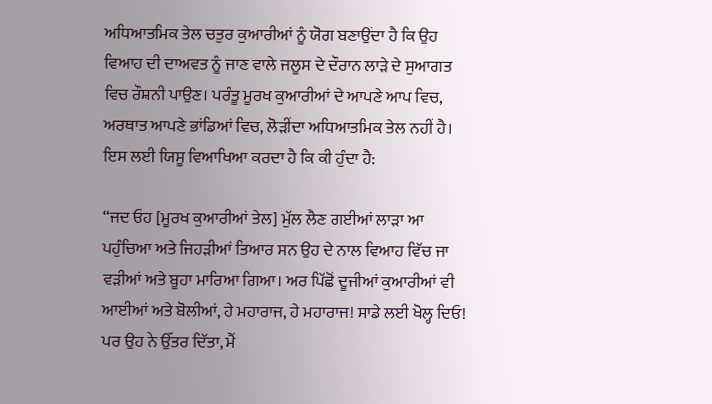ਅਧਿਆਤਮਿਕ ਤੇਲ ਚਤੁਰ ਕੁਆਰੀਆਂ ਨੂੰ ਯੋਗ ਬਣਾਉਂਦਾ ਹੈ ਕਿ ਉਹ ਵਿਆਹ ਦੀ ਦਾਅਵਤ ਨੂੰ ਜਾਣ ਵਾਲੇ ਜਲੂਸ ਦੇ ਦੌਰਾਨ ਲਾੜੇ ਦੇ ਸੁਆਗਤ ਵਿਚ ਰੌਸ਼ਨੀ ਪਾਉਣ। ਪਰੰਤੂ ਮੂਰਖ ਕੁਆਰੀਆਂ ਦੇ ਆਪਣੇ ਆਪ ਵਿਚ, ਅਰਥਾਤ ਆਪਣੇ ਭਾਂਡਿਆਂ ਵਿਚ, ਲੋੜੀਂਦਾ ਅਧਿਆਤਮਿਕ ਤੇਲ ਨਹੀਂ ਹੈ। ਇਸ ਲਈ ਯਿਸੂ ਵਿਆਖਿਆ ਕਰਦਾ ਹੈ ਕਿ ਕੀ ਹੁੰਦਾ ਹੈ:

“ਜਦ ਓਹ [ਮੂਰਖ ਕੁਆਰੀਆਂ ਤੇਲ] ਮੁੱਲ ਲੈਣ ਗਈਆਂ ਲਾੜਾ ਆ ਪਹੁੰਚਿਆ ਅਤੇ ਜਿਹੜੀਆਂ ਤਿਆਰ ਸਨ ਉਹ ਦੇ ਨਾਲ ਵਿਆਹ ਵਿੱਚ ਜਾ ਵੜੀਆਂ ਅਤੇ ਬੂਹਾ ਮਾਰਿਆ ਗਿਆ। ਅਰ ਪਿੱਛੋਂ ਦੂਜੀਆਂ ਕੁਆਰੀਆਂ ਵੀ ਆਈਆਂ ਅਤੇ ਬੋਲੀਆਂ, ਹੇ ਮਹਾਰਾਜ, ਹੇ ਮਹਾਰਾਜ! ਸਾਡੇ ਲਈ ਖੋਲ੍ਹ ਦਿਓ! ਪਰ ਉਹ ਨੇ ਉੱਤਰ ਦਿੱਤਾ, ਮੈਂ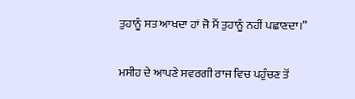ਤੁਹਾਨੂੰ ਸਤ ਆਖਦਾ ਹਾਂ ਜੋ ਮੈਂ ਤੁਹਾਨੂੰ ਨਹੀਂ ਪਛਾਣਦਾ।”

ਮਸੀਹ ਦੇ ਆਪਣੇ ਸਵਰਗੀ ਰਾਜ ਵਿਚ ਪਹੁੰਚਣ ਤੋਂ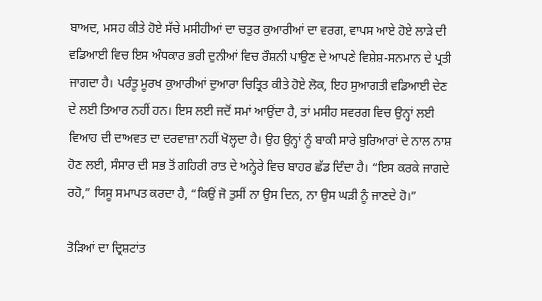ਬਾਅਦ, ਮਸਹ ਕੀਤੇ ਹੋਏ ਸੱਚੇ ਮਸੀਹੀਆਂ ਦਾ ਚਤੁਰ ਕੁਆਰੀਆਂ ਦਾ ਵਰਗ, ਵਾਪਸ ਆਏ ਹੋਏ ਲਾੜੇ ਦੀ ਵਡਿਆਈ ਵਿਚ ਇਸ ਅੰਧਕਾਰ ਭਰੀ ਦੁਨੀਆਂ ਵਿਚ ਰੌਸ਼ਨੀ ਪਾਉਣ ਦੇ ਆਪਣੇ ਵਿਸ਼ੇਸ਼-ਸਨਮਾਨ ਦੇ ਪ੍ਰਤੀ ਜਾਗਦਾ ਹੈ। ਪਰੰਤੂ ਮੂਰਖ ਕੁਆਰੀਆਂ ਦੁਆਰਾ ਚਿਤ੍ਰਿਤ ਕੀਤੇ ਹੋਏ ਲੋਕ, ਇਹ ਸੁਆਗਤੀ ਵਡਿਆਈ ਦੇਣ ਦੇ ਲਈ ਤਿਆਰ ਨਹੀਂ ਹਨ। ਇਸ ਲਈ ਜਦੋਂ ਸਮਾਂ ਆਉਂਦਾ ਹੈ, ਤਾਂ ਮਸੀਹ ਸਵਰਗ ਵਿਚ ਉਨ੍ਹਾਂ ਲਈ ਵਿਆਹ ਦੀ ਦਾਅਵਤ ਦਾ ਦਰਵਾਜ਼ਾ ਨਹੀਂ ਖੋਲ੍ਹਦਾ ਹੈ। ਉਹ ਉਨ੍ਹਾਂ ਨੂੰ ਬਾਕੀ ਸਾਰੇ ਬੁਰਿਆਰਾਂ ਦੇ ਨਾਲ ਨਾਸ਼ ਹੋਣ ਲਈ, ਸੰਸਾਰ ਦੀ ਸਭ ਤੋਂ ਗਹਿਰੀ ਰਾਤ ਦੇ ਅਨ੍ਹੇਰੇ ਵਿਚ ਬਾਹਰ ਛੱਡ ਦਿੰਦਾ ਹੈ। “ਇਸ ਕਰਕੇ ਜਾਗਦੇ ਰਹੋ,” ਯਿਸੂ ਸਮਾਪਤ ਕਰਦਾ ਹੈ, “ਕਿਉਂ ਜੋ ਤੁਸੀਂ ਨਾ ਉਸ ਦਿਨ, ਨਾ ਉਸ ਘੜੀ ਨੂੰ ਜਾਣਦੇ ਹੋ।”

ਤੋੜਿਆਂ ਦਾ ਦ੍ਰਿਸ਼ਟਾਂਤ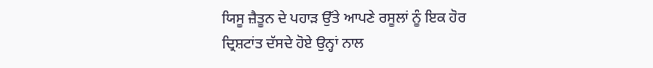ਯਿਸੂ ਜ਼ੈਤੂਨ ਦੇ ਪਹਾੜ ਉੱਤੇ ਆਪਣੇ ਰਸੂਲਾਂ ਨੂੰ ਇਕ ਹੋਰ ਦ੍ਰਿਸ਼ਟਾਂਤ ਦੱਸਦੇ ਹੋਏ ਉਨ੍ਹਾਂ ਨਾਲ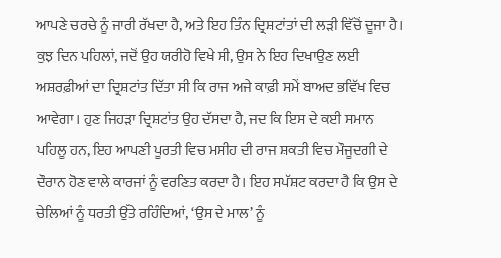ਆਪਣੇ ਚਰਚੇ ਨੂੰ ਜਾਰੀ ਰੱਖਦਾ ਹੈ, ਅਤੇ ਇਹ ਤਿੰਨ ਦ੍ਰਿਸ਼ਟਾਂਤਾਂ ਦੀ ਲੜੀ ਵਿੱਚੋਂ ਦੂਜਾ ਹੈ। ਕੁਝ ਦਿਨ ਪਹਿਲਾਂ, ਜਦੋਂ ਉਹ ਯਰੀਹੋ ਵਿਖੇ ਸੀ, ਉਸ ਨੇ ਇਹ ਦਿਖਾਉਣ ਲਈ ਅਸ਼ਰਫ਼ੀਆਂ ਦਾ ਦ੍ਰਿਸ਼ਟਾਂਤ ਦਿੱਤਾ ਸੀ ਕਿ ਰਾਜ ਅਜੇ ਕਾਫ਼ੀ ਸਮੇਂ ਬਾਅਦ ਭਵਿੱਖ ਵਿਚ ਆਵੇਗਾ। ਹੁਣ ਜਿਹੜਾ ਦ੍ਰਿਸ਼ਟਾਂਤ ਉਹ ਦੱਸਦਾ ਹੈ, ਜਦ ਕਿ ਇਸ ਦੇ ਕਈ ਸਮਾਨ ਪਹਿਲੂ ਹਨ, ਇਹ ਆਪਣੀ ਪੂਰਤੀ ਵਿਚ ਮਸੀਹ ਦੀ ਰਾਜ ਸ਼ਕਤੀ ਵਿਚ ਮੌਜੂਦਗੀ ਦੇ ਦੌਰਾਨ ਹੋਣ ਵਾਲੇ ਕਾਰਜਾਂ ਨੂੰ ਵਰਣਿਤ ਕਰਦਾ ਹੈ। ਇਹ ਸਪੱਸ਼ਟ ਕਰਦਾ ਹੈ ਕਿ ਉਸ ਦੇ ਚੇਲਿਆਂ ਨੂੰ ਧਰਤੀ ਉੱਤੇ ਰਹਿੰਦਿਆਂ, ‘ਉਸ ਦੇ ਮਾਲ’ ਨੂੰ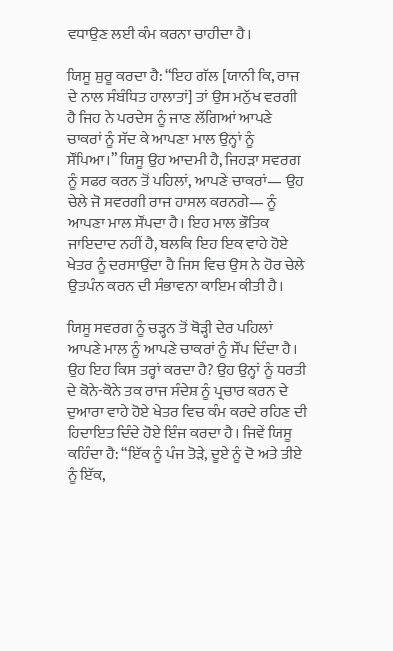ਵਧਾਉਣ ਲਈ ਕੰਮ ਕਰਨਾ ਚਾਹੀਦਾ ਹੈ।

ਯਿਸੂ ਸ਼ੁਰੂ ਕਰਦਾ ਹੈ: “ਇਹ ਗੱਲ [ਯਾਨੀ ਕਿ, ਰਾਜ ਦੇ ਨਾਲ ਸੰਬੰਧਿਤ ਹਾਲਾਤਾਂ] ਤਾਂ ਉਸ ਮਨੁੱਖ ਵਰਗੀ ਹੈ ਜਿਹ ਨੇ ਪਰਦੇਸ ਨੂੰ ਜਾਣ ਲੱਗਿਆਂ ਆਪਣੇ ਚਾਕਰਾਂ ਨੂੰ ਸੱਦ ਕੇ ਆਪਣਾ ਮਾਲ ਉਨ੍ਹਾਂ ਨੂੰ ਸੌਂਪਿਆ।” ਯਿਸੂ ਉਹ ਆਦਮੀ ਹੈ, ਜਿਹੜਾ ਸਵਰਗ ਨੂੰ ਸਫਰ ਕਰਨ ਤੋਂ ਪਹਿਲਾਂ, ਆਪਣੇ ਚਾਕਰਾਂ— ਉਹ ਚੇਲੇ ਜੋ ਸਵਰਗੀ ਰਾਜ ਹਾਸਲ ਕਰਨਗੇ— ਨੂੰ ਆਪਣਾ ਮਾਲ ਸੌਂਪਦਾ ਹੈ। ਇਹ ਮਾਲ ਭੌਤਿਕ ਜਾਇਦਾਦ ਨਹੀਂ ਹੈ, ਬਲਕਿ ਇਹ ਇਕ ਵਾਹੇ ਹੋਏ ਖੇਤਰ ਨੂੰ ਦਰਸਾਉਂਦਾ ਹੈ ਜਿਸ ਵਿਚ ਉਸ ਨੇ ਹੋਰ ਚੇਲੇ ਉਤਪੰਨ ਕਰਨ ਦੀ ਸੰਭਾਵਨਾ ਕਾਇਮ ਕੀਤੀ ਹੈ।

ਯਿਸੂ ਸਵਰਗ ਨੂੰ ਚੜ੍ਹਨ ਤੋਂ ਥੋੜ੍ਹੀ ਦੇਰ ਪਹਿਲਾਂ ਆਪਣੇ ਮਾਲ ਨੂੰ ਆਪਣੇ ਚਾਕਰਾਂ ਨੂੰ ਸੌਂਪ ਦਿੰਦਾ ਹੈ। ਉਹ ਇਹ ਕਿਸ ਤਰ੍ਹਾਂ ਕਰਦਾ ਹੈ? ਉਹ ਉਨ੍ਹਾਂ ਨੂੰ ਧਰਤੀ ਦੇ ਕੋਨੇ-ਕੋਨੇ ਤਕ ਰਾਜ ਸੰਦੇਸ਼ ਨੂੰ ਪ੍ਰਚਾਰ ਕਰਨ ਦੇ ਦੁਆਰਾ ਵਾਹੇ ਹੋਏ ਖੇਤਰ ਵਿਚ ਕੰਮ ਕਰਦੇ ਰਹਿਣ ਦੀ ਹਿਦਾਇਤ ਦਿੰਦੇ ਹੋਏ ਇੰਜ ਕਰਦਾ ਹੈ। ਜਿਵੇਂ ਯਿਸੂ ਕਹਿੰਦਾ ਹੈ: “ਇੱਕ ਨੂੰ ਪੰਜ ਤੋੜੇ, ਦੂਏ ਨੂੰ ਦੋ ਅਤੇ ਤੀਏ ਨੂੰ ਇੱਕ,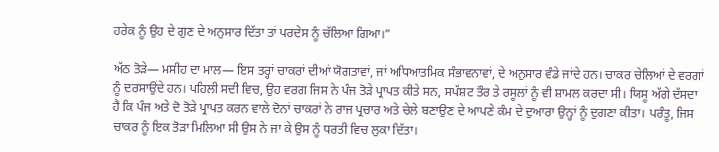ਹਰੇਕ ਨੂੰ ਉਹ ਦੇ ਗੁਣ ਦੇ ਅਨੁਸਾਰ ਦਿੱਤਾ ਤਾਂ ਪਰਦੇਸ ਨੂੰ ਚੱਲਿਆ ਗਿਆ।”

ਅੱਠ ਤੋੜੇ— ਮਸੀਹ ਦਾ ਮਾਲ— ਇਸ ਤਰ੍ਹਾਂ ਚਾਕਰਾਂ ਦੀਆਂ ਯੋਗਤਾਵਾਂ, ਜਾਂ ਅਧਿਆਤਮਿਕ ਸੰਭਾਵਨਾਵਾਂ, ਦੇ ਅਨੁਸਾਰ ਵੰਡੇ ਜਾਂਦੇ ਹਨ। ਚਾਕਰ ਚੇਲਿਆਂ ਦੇ ਵਰਗਾਂ ਨੂੰ ਦਰਸਾਉਂਦੇ ਹਨ। ਪਹਿਲੀ ਸਦੀ ਵਿਚ, ਉਹ ਵਰਗ ਜਿਸ ਨੇ ਪੰਜ ਤੋੜੇ ਪ੍ਰਾਪਤ ਕੀਤੇ ਸਨ, ਸਪੱਸ਼ਟ ਤੌਰ ਤੇ ਰਸੂਲਾਂ ਨੂੰ ਵੀ ਸ਼ਾਮਲ ਕਰਦਾ ਸੀ। ਯਿਸੂ ਅੱਗੇ ਦੱਸਦਾ ਹੈ ਕਿ ਪੰਜ ਅਤੇ ਦੋ ਤੋੜੇ ਪ੍ਰਾਪਤ ਕਰਨ ਵਾਲੇ ਦੋਨਾਂ ਚਾਕਰਾਂ ਨੇ ਰਾਜ ਪ੍ਰਚਾਰ ਅਤੇ ਚੇਲੇ ਬਣਾਉਣ ਦੇ ਆਪਣੇ ਕੰਮ ਦੇ ਦੁਆਰਾ ਉਨ੍ਹਾਂ ਨੂੰ ਦੁਗਣਾ ਕੀਤਾ। ਪਰੰਤੂ, ਜਿਸ ਚਾਕਰ ਨੂੰ ਇਕ ਤੋੜਾ ਮਿਲਿਆ ਸੀ ਉਸ ਨੇ ਜਾ ਕੇ ਉਸ ਨੂੰ ਧਰਤੀ ਵਿਚ ਲੁਕਾ ਦਿੱਤਾ।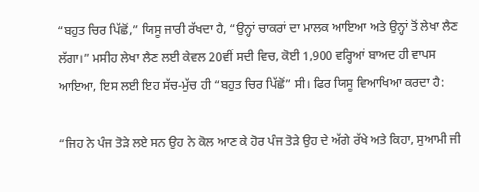“ਬਹੁਤ ਚਿਰ ਪਿੱਛੋਂ,” ਯਿਸੂ ਜਾਰੀ ਰੱਖਦਾ ਹੈ, “ਉਨ੍ਹਾਂ ਚਾਕਰਾਂ ਦਾ ਮਾਲਕ ਆਇਆ ਅਤੇ ਉਨ੍ਹਾਂ ਤੋਂ ਲੇਖਾ ਲੈਣ ਲੱਗਾ।” ਮਸੀਹ ਲੇਖਾ ਲੈਣ ਲਈ ਕੇਵਲ 20ਵੀਂ ਸਦੀ ਵਿਚ, ਕੋਈ 1,900 ਵਰ੍ਹਿਆਂ ਬਾਅਦ ਹੀ ਵਾਪਸ ਆਇਆ, ਇਸ ਲਈ ਇਹ ਸੱਚ-ਮੁੱਚ ਹੀ “ਬਹੁਤ ਚਿਰ ਪਿੱਛੋਂ” ਸੀ। ਫਿਰ ਯਿਸੂ ਵਿਆਖਿਆ ਕਰਦਾ ਹੈ:

“ਜਿਹ ਨੇ ਪੰਜ ਤੋੜੇ ਲਏ ਸਨ ਉਹ ਨੇ ਕੋਲ ਆਣ ਕੇ ਹੋਰ ਪੰਜ ਤੋੜੇ ਉਹ ਦੇ ਅੱਗੇ ਰੱਖੇ ਅਤੇ ਕਿਹਾ, ਸੁਆਮੀ ਜੀ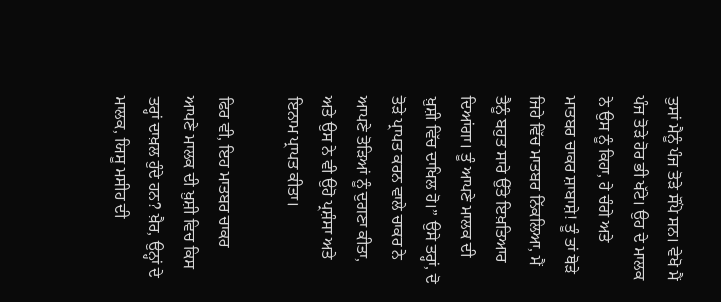ਤੁਸਾਂ ਮੈਨੂੰ ਪੰਜ ਤੋੜੇ ਸੌਂਪੇ ਸਨ। ਵੇਖੋ ਮੈਂ ਪੰਜ ਤੋੜੇ ਹੋਰ ਭੀ ਖੱਟੇ। ਉਹ ਦੇ ਮਾਲਕ ਨੇ ਉਸ ਨੂੰ ਕਿਹਾ, ਹੇ ਚੰਗੇ ਅਤੇ ਮਾਤਬਰ ਚਾਕਰ ਸ਼ਾਬਾਸ਼ੇ! ਤੂੰ ਤਾਂ ਥੋੜੇ ਜਿਹੇ ਵਿੱਚ ਮਾਤਬਰ ਨਿੱਕਲਿਆ, ਮੈਂ ਤੈਨੂੰ ਬਹੁਤ ਸਾਰੇ ਉੱਤੇ ਇਖ਼ਤਿਆਰ ਦਿਆਂਗਾ। ਤੂੰ ਆਪਣੇ ਮਾਲਕ ਦੀ ਖ਼ੁਸ਼ੀ ਵਿੱਚ ਦਾਖਿਲ ਹੋ।” ਉਸੇ ਤਰ੍ਹਾਂ, ਦੋ ਤੋੜੇ ਪ੍ਰਾਪਤ ਕਰਨ ਵਾਲੇ ਚਾਕਰ ਨੇ ਆਪਣੇ ਤੋੜਿਆਂ ਨੂੰ ਦੁਗਣਾ ਕੀਤਾ, ਅਤੇ ਉਸ ਨੇ ਵੀ ਉਹੋ ਪ੍ਰਸ਼ੰਸਾ ਅਤੇ ਇਨਾਮ ਪ੍ਰਾਪਤ ਕੀਤਾ।

ਫਿਰ ਵੀ, ਇਹ ਮਾਤਬਰ ਚਾਕਰ ਆਪਣੇ ਮਾਲਕ ਦੀ ਖ਼ੁਸ਼ੀ ਵਿਚ ਕਿਸ ਤਰ੍ਹਾਂ ਦਾਖ਼ਲ ਹੁੰਦੇ ਹਨ? ਖ਼ੈਰ, ਉਨ੍ਹਾਂ ਦੇ ਮਾਲਕ, ਯਿਸੂ ਮਸੀਹ ਦੀ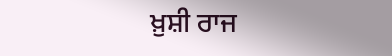ਖ਼ੁਸ਼ੀ ਰਾਜ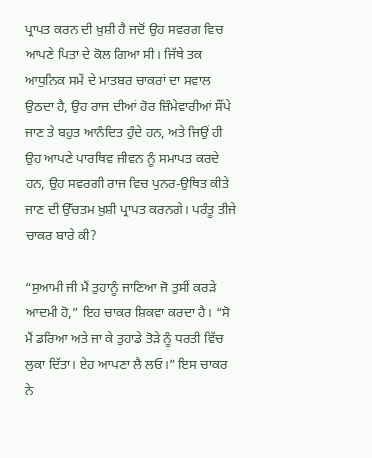ਪ੍ਰਾਪਤ ਕਰਨ ਦੀ ਖ਼ੁਸ਼ੀ ਹੈ ਜਦੋਂ ਉਹ ਸਵਰਗ ਵਿਚ ਆਪਣੇ ਪਿਤਾ ਦੇ ਕੋਲ ਗਿਆ ਸੀ। ਜਿੱਥੇ ਤਕ ਆਧੁਨਿਕ ਸਮੇਂ ਦੇ ਮਾਤਬਰ ਚਾਕਰਾਂ ਦਾ ਸਵਾਲ ਉਠਦਾ ਹੈ, ਉਹ ਰਾਜ ਦੀਆਂ ਹੋਰ ਜ਼ਿੰਮੇਵਾਰੀਆਂ ਸੌਂਪੇ ਜਾਣ ਤੇ ਬਹੁਤ ਆਨੰਦਿਤ ਹੁੰਦੇ ਹਨ, ਅਤੇ ਜਿਉਂ ਹੀ ਉਹ ਆਪਣੇ ਪਾਰਥਿਵ ਜੀਵਨ ਨੂੰ ਸਮਾਪਤ ਕਰਦੇ ਹਨ, ਉਹ ਸਵਰਗੀ ਰਾਜ ਵਿਚ ਪੁਨਰ-ਉਥਿਤ ਕੀਤੇ ਜਾਣ ਦੀ ਉੱਚਤਮ ਖ਼ੁਸ਼ੀ ਪ੍ਰਾਪਤ ਕਰਨਗੇ। ਪਰੰਤੂ ਤੀਜੇ ਚਾਕਰ ਬਾਰੇ ਕੀ?

“ਸੁਆਮੀ ਜੀ ਮੈਂ ਤੁਹਾਨੂੰ ਜਾਣਿਆ ਜੋ ਤੁਸੀਂ ਕਰੜੇ ਆਦਮੀ ਹੋ,” ਇਹ ਚਾਕਰ ਸ਼ਿਕਵਾ ਕਰਦਾ ਹੈ। “ਸੋ ਮੈਂ ਡਰਿਆ ਅਤੇ ਜਾ ਕੇ ਤੁਹਾਡੇ ਤੋੜੇ ਨੂੰ ਧਰਤੀ ਵਿੱਚ ਲੁਕਾ ਦਿੱਤਾ। ਏਹ ਆਪਣਾ ਲੈ ਲਓ।” ਇਸ ਚਾਕਰ ਨੇ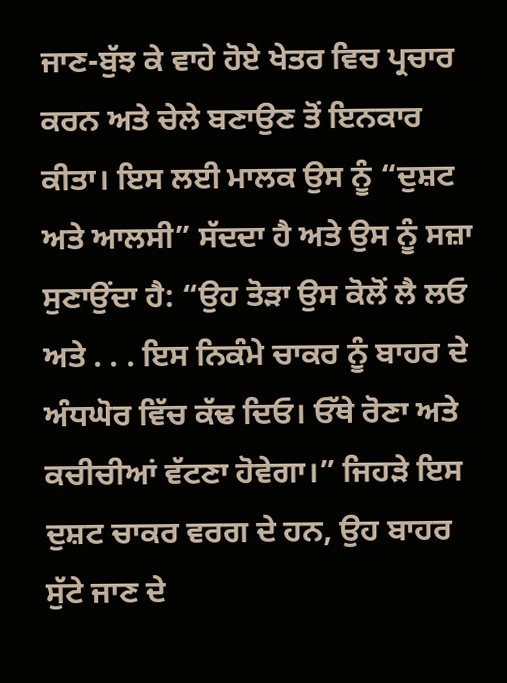ਜਾਣ-ਬੁੱਝ ਕੇ ਵਾਹੇ ਹੋਏ ਖੇਤਰ ਵਿਚ ਪ੍ਰਚਾਰ ਕਰਨ ਅਤੇ ਚੇਲੇ ਬਣਾਉਣ ਤੋਂ ਇਨਕਾਰ ਕੀਤਾ। ਇਸ ਲਈ ਮਾਲਕ ਉਸ ਨੂੰ “ਦੁਸ਼ਟ ਅਤੇ ਆਲਸੀ” ਸੱਦਦਾ ਹੈ ਅਤੇ ਉਸ ਨੂੰ ਸਜ਼ਾ ਸੁਣਾਉਂਦਾ ਹੈ: “ਉਹ ਤੋੜਾ ਉਸ ਕੋਲੋਂ ਲੈ ਲਓ ਅਤੇ . . . ਇਸ ਨਿਕੰਮੇ ਚਾਕਰ ਨੂੰ ਬਾਹਰ ਦੇ ਅੰਧਘੋਰ ਵਿੱਚ ਕੱਢ ਦਿਓ। ਓੱਥੇ ਰੋਣਾ ਅਤੇ ਕਚੀਚੀਆਂ ਵੱਟਣਾ ਹੋਵੇਗਾ।” ਜਿਹੜੇ ਇਸ ਦੁਸ਼ਟ ਚਾਕਰ ਵਰਗ ਦੇ ਹਨ, ਉਹ ਬਾਹਰ ਸੁੱਟੇ ਜਾਣ ਦੇ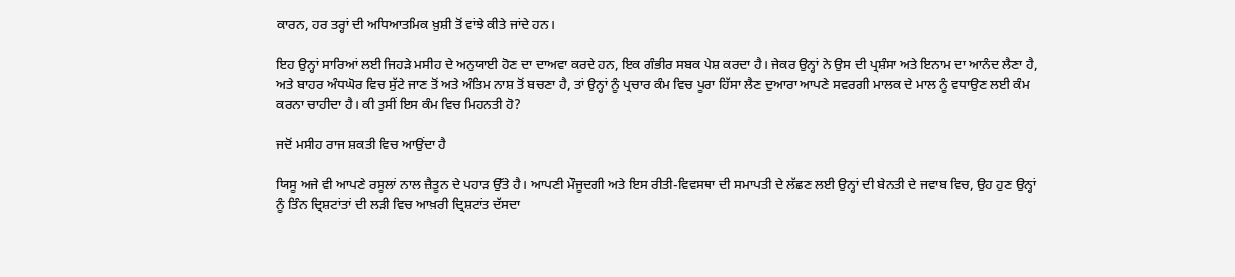ਕਾਰਨ, ਹਰ ਤਰ੍ਹਾਂ ਦੀ ਅਧਿਆਤਮਿਕ ਖ਼ੁਸ਼ੀ ਤੋਂ ਵਾਂਝੇ ਕੀਤੇ ਜਾਂਦੇ ਹਨ।

ਇਹ ਉਨ੍ਹਾਂ ਸਾਰਿਆਂ ਲਈ ਜਿਹੜੇ ਮਸੀਹ ਦੇ ਅਨੁਯਾਈ ਹੋਣ ਦਾ ਦਾਅਵਾ ਕਰਦੇ ਹਨ, ਇਕ ਗੰਭੀਰ ਸਬਕ ਪੇਸ਼ ਕਰਦਾ ਹੈ। ਜੇਕਰ ਉਨ੍ਹਾਂ ਨੇ ਉਸ ਦੀ ਪ੍ਰਸ਼ੰਸਾ ਅਤੇ ਇਨਾਮ ਦਾ ਆਨੰਦ ਲੈਣਾ ਹੈ, ਅਤੇ ਬਾਹਰ ਅੰਧਘੋਰ ਵਿਚ ਸੁੱਟੇ ਜਾਣ ਤੋਂ ਅਤੇ ਅੰਤਿਮ ਨਾਸ਼ ਤੋਂ ਬਚਣਾ ਹੈ, ਤਾਂ ਉਨ੍ਹਾਂ ਨੂੰ ਪ੍ਰਚਾਰ ਕੰਮ ਵਿਚ ਪੂਰਾ ਹਿੱਸਾ ਲੈਣ ਦੁਆਰਾ ਆਪਣੇ ਸਵਰਗੀ ਮਾਲਕ ਦੇ ਮਾਲ ਨੂੰ ਵਧਾਉਣ ਲਈ ਕੰਮ ਕਰਨਾ ਚਾਹੀਦਾ ਹੈ। ਕੀ ਤੁਸੀਂ ਇਸ ਕੰਮ ਵਿਚ ਮਿਹਨਤੀ ਹੋ?

ਜਦੋਂ ਮਸੀਹ ਰਾਜ ਸ਼ਕਤੀ ਵਿਚ ਆਉਂਦਾ ਹੈ

ਯਿਸੂ ਅਜੇ ਵੀ ਆਪਣੇ ਰਸੂਲਾਂ ਨਾਲ ਜ਼ੈਤੂਨ ਦੇ ਪਹਾੜ ਉੱਤੇ ਹੈ। ਆਪਣੀ ਮੌਜੂਦਗੀ ਅਤੇ ਇਸ ਰੀਤੀ-ਵਿਵਸਥਾ ਦੀ ਸਮਾਪਤੀ ਦੇ ਲੱਛਣ ਲਈ ਉਨ੍ਹਾਂ ਦੀ ਬੇਨਤੀ ਦੇ ਜਵਾਬ ਵਿਚ, ਉਹ ਹੁਣ ਉਨ੍ਹਾਂ ਨੂੰ ਤਿੰਨ ਦ੍ਰਿਸ਼ਟਾਂਤਾਂ ਦੀ ਲੜੀ ਵਿਚ ਆਖ਼ਰੀ ਦ੍ਰਿਸ਼ਟਾਂਤ ਦੱਸਦਾ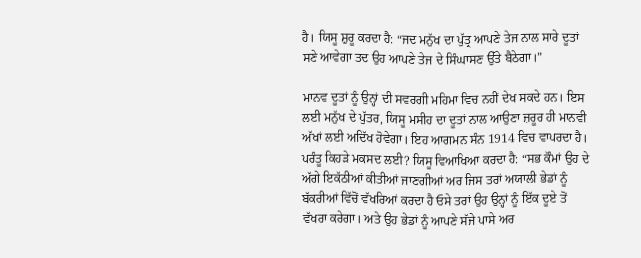ਹੈ। ਯਿਸੂ ਸ਼ੁਰੂ ਕਰਦਾ ਹੈ: “ਜਦ ਮਨੁੱਖ ਦਾ ਪੁੱਤ੍ਰ ਆਪਣੇ ਤੇਜ ਨਾਲ ਸਾਰੇ ਦੂਤਾਂ ਸਣੇ ਆਵੇਗਾ ਤਦ ਉਹ ਆਪਣੇ ਤੇਜ ਦੇ ਸਿੰਘਾਸਣ ਉੱਤੇ ਬੈਠੇਗਾ।”

ਮਾਨਵ ਦੂਤਾਂ ਨੂੰ ਉਨ੍ਹਾਂ ਦੀ ਸਵਰਗੀ ਮਹਿਮਾ ਵਿਚ ਨਹੀਂ ਦੇਖ ਸਕਦੇ ਹਨ। ਇਸ ਲਈ ਮਨੁੱਖ ਦੇ ਪੁੱਤਰ, ਯਿਸੂ ਮਸੀਹ ਦਾ ਦੂਤਾਂ ਨਾਲ ਆਉਣਾ ਜ਼ਰੂਰ ਹੀ ਮਾਨਵੀ ਅੱਖਾਂ ਲਈ ਅਦਿੱਖ ਹੋਵੇਗਾ। ਇਹ ਆਗਮਨ ਸੰਨ 1914 ਵਿਚ ਵਾਪਰਦਾ ਹੈ। ਪਰੰਤੂ ਕਿਹੜੇ ਮਕਸਦ ਲਈ? ਯਿਸੂ ਵਿਆਖਿਆ ਕਰਦਾ ਹੈ: “ਸਭ ਕੌਮਾਂ ਉਹ ਦੇ ਅੱਗੇ ਇਕੱਠੀਆਂ ਕੀਤੀਆਂ ਜਾਣਗੀਆਂ ਅਰ ਜਿਸ ਤਰਾਂ ਅਯਾਲੀ ਭੇਡਾਂ ਨੂੰ ਬੱਕਰੀਆਂ ਵਿੱਚੋਂ ਵੱਖਰਿਆਂ ਕਰਦਾ ਹੈ ਓਸੇ ਤਰਾਂ ਉਹ ਉਨ੍ਹਾਂ ਨੂੰ ਇੱਕ ਦੂਏ ਤੋਂ ਵੱਖਰਾ ਕਰੇਗਾ। ਅਤੇ ਉਹ ਭੇਡਾਂ ਨੂੰ ਆਪਣੇ ਸੱਜੇ ਪਾਸੇ ਅਰ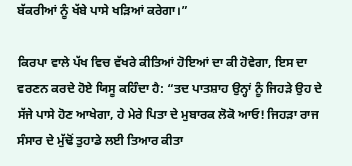ਬੱਕਰੀਆਂ ਨੂੰ ਖੱਬੇ ਪਾਸੇ ਖੜਿਆਂ ਕਰੇਗਾ।”

ਕਿਰਪਾ ਵਾਲੇ ਪੱਖ ਵਿਚ ਵੱਖਰੇ ਕੀਤਿਆਂ ਹੋਇਆਂ ਦਾ ਕੀ ਹੋਵੇਗਾ, ਇਸ ਦਾ ਵਰਣਨ ਕਰਦੇ ਹੋਏ ਯਿਸੂ ਕਹਿੰਦਾ ਹੈ: “ਤਦ ਪਾਤਸ਼ਾਹ ਉਨ੍ਹਾਂ ਨੂੰ ਜਿਹੜੇ ਉਹ ਦੇ ਸੱਜੇ ਪਾਸੇ ਹੋਣ ਆਖੇਗਾ, ਹੇ ਮੇਰੇ ਪਿਤਾ ਦੇ ਮੁਬਾਰਕ ਲੋਕੋ ਆਓ! ਜਿਹੜਾ ਰਾਜ ਸੰਸਾਰ ਦੇ ਮੁੱਢੋਂ ਤੁਹਾਡੇ ਲਈ ਤਿਆਰ ਕੀਤਾ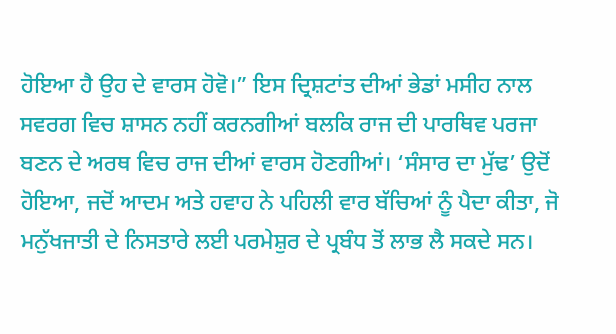ਹੋਇਆ ਹੈ ਉਹ ਦੇ ਵਾਰਸ ਹੋਵੋ।” ਇਸ ਦ੍ਰਿਸ਼ਟਾਂਤ ਦੀਆਂ ਭੇਡਾਂ ਮਸੀਹ ਨਾਲ ਸਵਰਗ ਵਿਚ ਸ਼ਾਸਨ ਨਹੀਂ ਕਰਨਗੀਆਂ ਬਲਕਿ ਰਾਜ ਦੀ ਪਾਰਥਿਵ ਪਰਜਾ ਬਣਨ ਦੇ ਅਰਥ ਵਿਚ ਰਾਜ ਦੀਆਂ ਵਾਰਸ ਹੋਣਗੀਆਂ। ‘ਸੰਸਾਰ ਦਾ ਮੁੱਢ’ ਉਦੋਂ ਹੋਇਆ, ਜਦੋਂ ਆਦਮ ਅਤੇ ਹਵਾਹ ਨੇ ਪਹਿਲੀ ਵਾਰ ਬੱਚਿਆਂ ਨੂੰ ਪੈਦਾ ਕੀਤਾ, ਜੋ ਮਨੁੱਖਜਾਤੀ ਦੇ ਨਿਸਤਾਰੇ ਲਈ ਪਰਮੇਸ਼ੁਰ ਦੇ ਪ੍ਰਬੰਧ ਤੋਂ ਲਾਭ ਲੈ ਸਕਦੇ ਸਨ।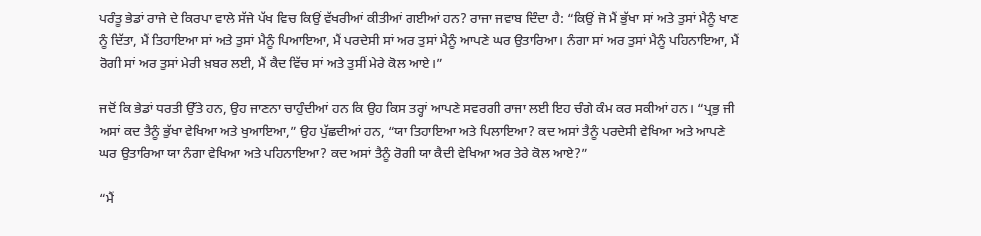ਪਰੰਤੂ ਭੇਡਾਂ ਰਾਜੇ ਦੇ ਕਿਰਪਾ ਵਾਲੇ ਸੱਜੇ ਪੱਖ ਵਿਚ ਕਿਉਂ ਵੱਖਰੀਆਂ ਕੀਤੀਆਂ ਗਈਆਂ ਹਨ? ਰਾਜਾ ਜਵਾਬ ਦਿੰਦਾ ਹੈ: “ਕਿਉਂ ਜੋ ਮੈਂ ਭੁੱਖਾ ਸਾਂ ਅਤੇ ਤੁਸਾਂ ਮੈਨੂੰ ਖਾਣ ਨੂੰ ਦਿੱਤਾ, ਮੈਂ ਤਿਹਾਇਆ ਸਾਂ ਅਤੇ ਤੁਸਾਂ ਮੈਨੂੰ ਪਿਆਇਆ, ਮੈਂ ਪਰਦੇਸੀ ਸਾਂ ਅਰ ਤੁਸਾਂ ਮੈਨੂੰ ਆਪਣੇ ਘਰ ਉਤਾਰਿਆ। ਨੰਗਾ ਸਾਂ ਅਰ ਤੁਸਾਂ ਮੈਨੂੰ ਪਹਿਨਾਇਆ, ਮੈਂ ਰੋਗੀ ਸਾਂ ਅਰ ਤੁਸਾਂ ਮੇਰੀ ਖ਼ਬਰ ਲਈ, ਮੈਂ ਕੈਦ ਵਿੱਚ ਸਾਂ ਅਤੇ ਤੁਸੀਂ ਮੇਰੇ ਕੋਲ ਆਏ।”

ਜਦੋਂ ਕਿ ਭੇਡਾਂ ਧਰਤੀ ਉੱਤੇ ਹਨ, ਉਹ ਜਾਣਨਾ ਚਾਹੁੰਦੀਆਂ ਹਨ ਕਿ ਉਹ ਕਿਸ ਤਰ੍ਹਾਂ ਆਪਣੇ ਸਵਰਗੀ ਰਾਜਾ ਲਈ ਇਹ ਚੰਗੇ ਕੰਮ ਕਰ ਸਕੀਆਂ ਹਨ। “ਪ੍ਰਭੁ ਜੀ ਅਸਾਂ ਕਦ ਤੈਨੂੰ ਭੁੱਖਾ ਵੇਖਿਆ ਅਤੇ ਖੁਆਇਆ,” ਉਹ ਪੁੱਛਦੀਆਂ ਹਨ, “ਯਾ ਤਿਹਾਇਆ ਅਤੇ ਪਿਲਾਇਆ? ਕਦ ਅਸਾਂ ਤੈਨੂੰ ਪਰਦੇਸੀ ਵੇਖਿਆ ਅਤੇ ਆਪਣੇ ਘਰ ਉਤਾਰਿਆ ਯਾ ਨੰਗਾ ਵੇਖਿਆ ਅਤੇ ਪਹਿਨਾਇਆ? ਕਦ ਅਸਾਂ ਤੈਨੂੰ ਰੋਗੀ ਯਾ ਕੈਦੀ ਵੇਖਿਆ ਅਰ ਤੇਰੇ ਕੋਲ ਆਏ?”

“ਮੈਂ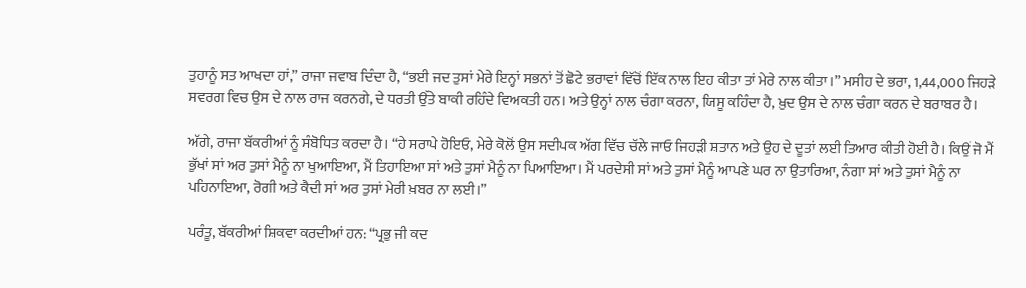ਤੁਹਾਨੂੰ ਸਤ ਆਖਦਾ ਹਾਂ,” ਰਾਜਾ ਜਵਾਬ ਦਿੰਦਾ ਹੈ, “ਭਈ ਜਦ ਤੁਸਾਂ ਮੇਰੇ ਇਨ੍ਹਾਂ ਸਭਨਾਂ ਤੋਂ ਛੋਟੇ ਭਰਾਵਾਂ ਵਿੱਚੋਂ ਇੱਕ ਨਾਲ ਇਹ ਕੀਤਾ ਤਾਂ ਮੇਰੇ ਨਾਲ ਕੀਤਾ।” ਮਸੀਹ ਦੇ ਭਰਾ, 1,44,000 ਜਿਹੜੇ ਸਵਰਗ ਵਿਚ ਉਸ ਦੇ ਨਾਲ ਰਾਜ ਕਰਨਗੇ, ਦੇ ਧਰਤੀ ਉੱਤੇ ਬਾਕੀ ਰਹਿੰਦੇ ਵਿਅਕਤੀ ਹਨ। ਅਤੇ ਉਨ੍ਹਾਂ ਨਾਲ ਚੰਗਾ ਕਰਨਾ, ਯਿਸੂ ਕਹਿੰਦਾ ਹੈ, ਖ਼ੁਦ ਉਸ ਦੇ ਨਾਲ ਚੰਗਾ ਕਰਨ ਦੇ ਬਰਾਬਰ ਹੈ।

ਅੱਗੇ, ਰਾਜਾ ਬੱਕਰੀਆਂ ਨੂੰ ਸੰਬੋਧਿਤ ਕਰਦਾ ਹੈ। “ਹੇ ਸਰਾਪੇ ਹੋਇਓ, ਮੇਰੇ ਕੋਲੋਂ ਉਸ ਸਦੀਪਕ ਅੱਗ ਵਿੱਚ ਚੱਲੇ ਜਾਓ ਜਿਹੜੀ ਸ਼ਤਾਨ ਅਤੇ ਉਹ ਦੇ ਦੂਤਾਂ ਲਈ ਤਿਆਰ ਕੀਤੀ ਹੋਈ ਹੈ। ਕਿਉਂ ਜੋ ਮੈਂ ਭੁੱਖਾਂ ਸਾਂ ਅਰ ਤੁਸਾਂ ਮੈਨੂੰ ਨਾ ਖੁਆਇਆ, ਮੈਂ ਤਿਹਾਇਆ ਸਾਂ ਅਤੇ ਤੁਸਾਂ ਮੈਨੂੰ ਨਾ ਪਿਆਇਆ। ਮੈਂ ਪਰਦੇਸੀ ਸਾਂ ਅਤੇ ਤੁਸਾਂ ਮੈਨੂੰ ਆਪਣੇ ਘਰ ਨਾ ਉਤਾਰਿਆ, ਨੰਗਾ ਸਾਂ ਅਤੇ ਤੁਸਾਂ ਮੈਨੂੰ ਨਾ ਪਹਿਨਾਇਆ, ਰੋਗੀ ਅਤੇ ਕੈਦੀ ਸਾਂ ਅਰ ਤੁਸਾਂ ਮੇਰੀ ਖ਼ਬਰ ਨਾ ਲਈ।”

ਪਰੰਤੂ, ਬੱਕਰੀਆਂ ਸ਼ਿਕਵਾ ਕਰਦੀਆਂ ਹਨ: “ਪ੍ਰਭੁ ਜੀ ਕਦ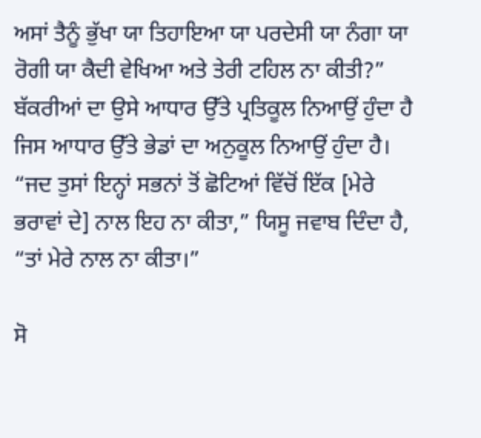ਅਸਾਂ ਤੈਨੂੰ ਭੁੱਖਾ ਯਾ ਤਿਹਾਇਆ ਯਾ ਪਰਦੇਸੀ ਯਾ ਨੰਗਾ ਯਾ ਰੋਗੀ ਯਾ ਕੈਦੀ ਵੇਖਿਆ ਅਤੇ ਤੇਰੀ ਟਹਿਲ ਨਾ ਕੀਤੀ?” ਬੱਕਰੀਆਂ ਦਾ ਉਸੇ ਆਧਾਰ ਉੱਤੇ ਪ੍ਰਤਿਕੂਲ ਨਿਆਉਂ ਹੁੰਦਾ ਹੈ ਜਿਸ ਆਧਾਰ ਉੱਤੇ ਭੇਡਾਂ ਦਾ ਅਨੁਕੂਲ ਨਿਆਉਂ ਹੁੰਦਾ ਹੈ। “ਜਦ ਤੁਸਾਂ ਇਨ੍ਹਾਂ ਸਭਨਾਂ ਤੋਂ ਛੋਟਿਆਂ ਵਿੱਚੋਂ ਇੱਕ [ਮੇਰੇ ਭਰਾਵਾਂ ਦੇ] ਨਾਲ ਇਹ ਨਾ ਕੀਤਾ,” ਯਿਸੂ ਜਵਾਬ ਦਿੰਦਾ ਹੈ, “ਤਾਂ ਮੇਰੇ ਨਾਲ ਨਾ ਕੀਤਾ।”

ਸੋ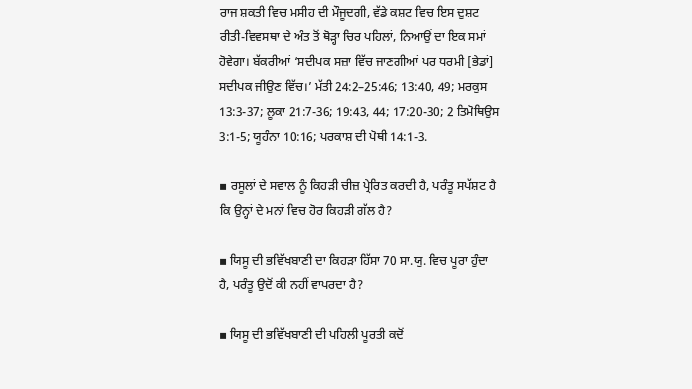ਰਾਜ ਸ਼ਕਤੀ ਵਿਚ ਮਸੀਹ ਦੀ ਮੌਜੂਦਗੀ, ਵੱਡੇ ਕਸ਼ਟ ਵਿਚ ਇਸ ਦੁਸ਼ਟ ਰੀਤੀ-ਵਿਵਸਥਾ ਦੇ ਅੰਤ ਤੋਂ ਥੋੜ੍ਹਾ ਚਿਰ ਪਹਿਲਾਂ, ਨਿਆਉਂ ਦਾ ਇਕ ਸਮਾਂ ਹੋਵੇਗਾ। ਬੱਕਰੀਆਂ ‘ਸਦੀਪਕ ਸਜ਼ਾ ਵਿੱਚ ਜਾਣਗੀਆਂ ਪਰ ਧਰਮੀ [ਭੇਡਾਂ] ਸਦੀਪਕ ਜੀਉਣ ਵਿੱਚ।’ ਮੱਤੀ 24:2–25:46; 13:40, 49; ਮਰਕੁਸ 13:3-37; ਲੂਕਾ 21:7-36; 19:43, 44; 17:20-30; 2 ਤਿਮੋਥਿਉਸ 3:1-5; ਯੂਹੰਨਾ 10:16; ਪਰਕਾਸ਼ ਦੀ ਪੋਥੀ 14:1-3.

▪ ਰਸੂਲਾਂ ਦੇ ਸਵਾਲ ਨੂੰ ਕਿਹੜੀ ਚੀਜ਼ ਪ੍ਰੇਰਿਤ ਕਰਦੀ ਹੈ, ਪਰੰਤੂ ਸਪੱਸ਼ਟ ਹੈ ਕਿ ਉਨ੍ਹਾਂ ਦੇ ਮਨਾਂ ਵਿਚ ਹੋਰ ਕਿਹੜੀ ਗੱਲ ਹੈ?

▪ ਯਿਸੂ ਦੀ ਭਵਿੱਖਬਾਣੀ ਦਾ ਕਿਹੜਾ ਹਿੱਸਾ 70 ਸਾ.ਯੁ. ਵਿਚ ਪੂਰਾ ਹੁੰਦਾ ਹੈ, ਪਰੰਤੂ ਉਦੋਂ ਕੀ ਨਹੀਂ ਵਾਪਰਦਾ ਹੈ?

▪ ਯਿਸੂ ਦੀ ਭਵਿੱਖਬਾਣੀ ਦੀ ਪਹਿਲੀ ਪੂਰਤੀ ਕਦੋਂ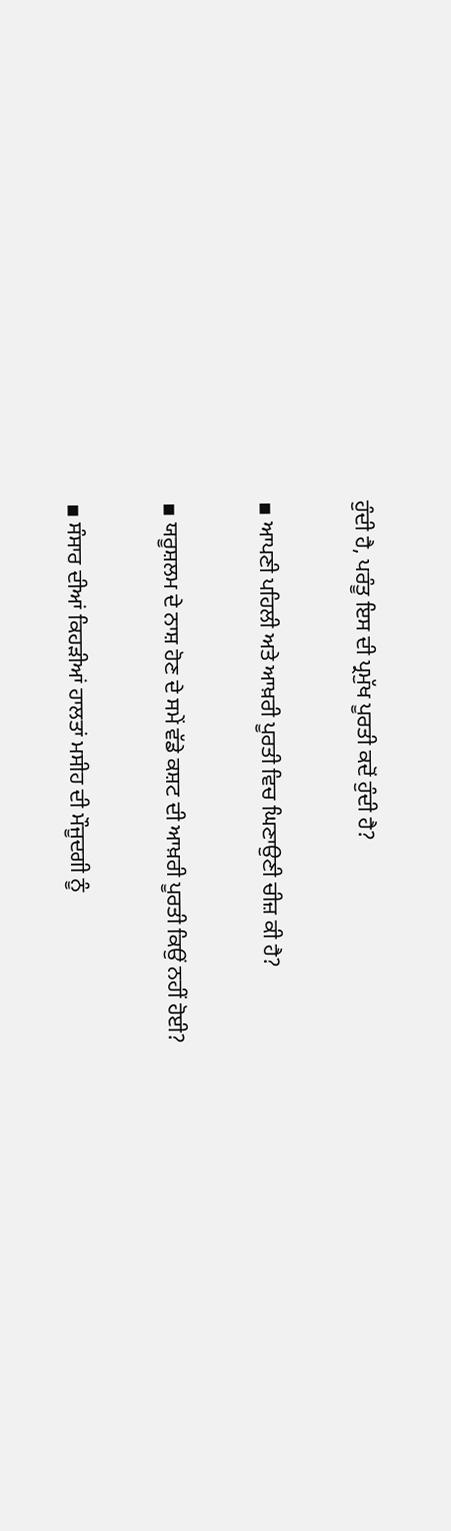ਹੁੰਦੀ ਹੈ, ਪਰੰਤੂ ਇਸ ਦੀ ਪ੍ਰਮੁੱਖ ਪੂਰਤੀ ਕਦੋਂ ਹੁੰਦੀ ਹੈ?

▪ ਆਪਣੀ ਪਹਿਲੀ ਅਤੇ ਆਖ਼ਰੀ ਪੂਰਤੀ ਵਿਚ ਘਿਣਾਉਣੀ ਚੀਜ਼ ਕੀ ਹੈ?

▪ ਯਰੂਸ਼ਲਮ ਦੇ ਨਾਸ਼ ਹੋਣ ਦੇ ਸਮੇਂ ਵੱਡੇ ਕਸ਼ਟ ਦੀ ਆਖ਼ਰੀ ਪੂਰਤੀ ਕਿਉਂ ਨਹੀਂ ਹੋਈ?

▪ ਸੰਸਾਰ ਦੀਆਂ ਕਿਹੜੀਆਂ ਹਾਲਤਾਂ ਮਸੀਹ ਦੀ ਮੌਜੂਦਗੀ ਨੂੰ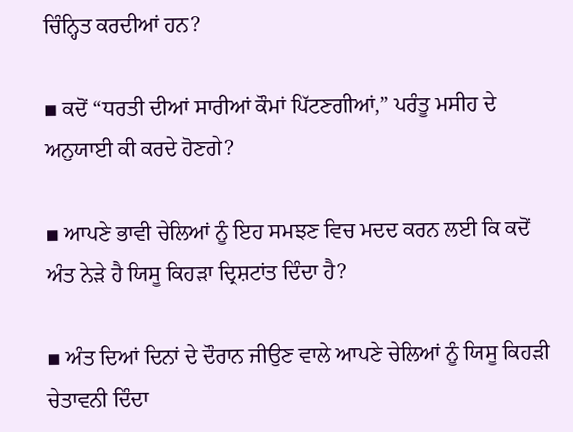ਚਿੰਨ੍ਹਿਤ ਕਰਦੀਆਂ ਹਨ?

▪ ਕਦੋਂ “ਧਰਤੀ ਦੀਆਂ ਸਾਰੀਆਂ ਕੌਮਾਂ ਪਿੱਟਣਗੀਆਂ,” ਪਰੰਤੂ ਮਸੀਹ ਦੇ ਅਨੁਯਾਈ ਕੀ ਕਰਦੇ ਹੋਣਗੇ?

▪ ਆਪਣੇ ਭਾਵੀ ਚੇਲਿਆਂ ਨੂੰ ਇਹ ਸਮਝਣ ਵਿਚ ਮਦਦ ਕਰਨ ਲਈ ਕਿ ਕਦੋਂ ਅੰਤ ਨੇੜੇ ਹੈ ਯਿਸੂ ਕਿਹੜਾ ਦ੍ਰਿਸ਼ਟਾਂਤ ਦਿੰਦਾ ਹੈ?

▪ ਅੰਤ ਦਿਆਂ ਦਿਨਾਂ ਦੇ ਦੌਰਾਨ ਜੀਉਣ ਵਾਲੇ ਆਪਣੇ ਚੇਲਿਆਂ ਨੂੰ ਯਿਸੂ ਕਿਹੜੀ ਚੇਤਾਵਨੀ ਦਿੰਦਾ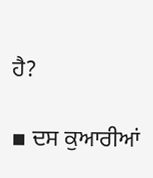ਹੈ?

▪ ਦਸ ਕੁਆਰੀਆਂ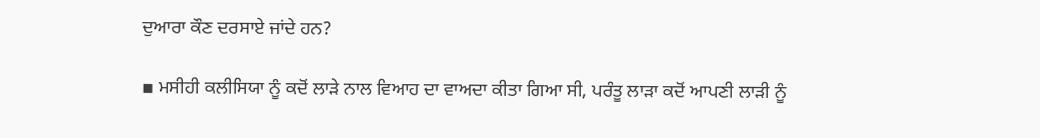ਦੁਆਰਾ ਕੌਣ ਦਰਸਾਏ ਜਾਂਦੇ ਹਨ?

▪ ਮਸੀਹੀ ਕਲੀਸਿਯਾ ਨੂੰ ਕਦੋਂ ਲਾੜੇ ਨਾਲ ਵਿਆਹ ਦਾ ਵਾਅਦਾ ਕੀਤਾ ਗਿਆ ਸੀ, ਪਰੰਤੂ ਲਾੜਾ ਕਦੋਂ ਆਪਣੀ ਲਾੜੀ ਨੂੰ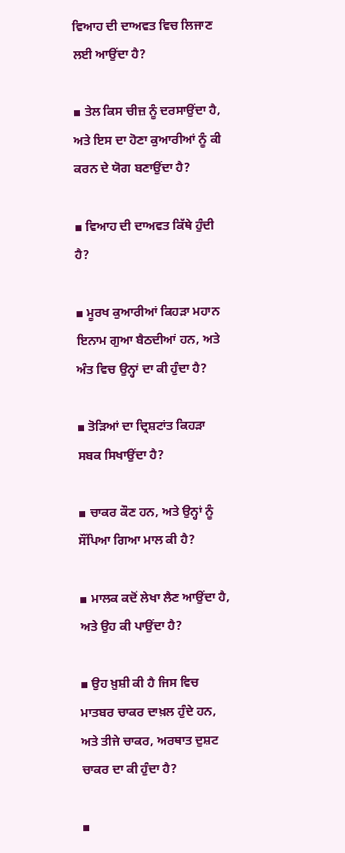ਵਿਆਹ ਦੀ ਦਾਅਵਤ ਵਿਚ ਲਿਜਾਣ ਲਈ ਆਉਂਦਾ ਹੈ?

▪ ਤੇਲ ਕਿਸ ਚੀਜ਼ ਨੂੰ ਦਰਸਾਉਂਦਾ ਹੈ, ਅਤੇ ਇਸ ਦਾ ਹੋਣਾ ਕੁਆਰੀਆਂ ਨੂੰ ਕੀ ਕਰਨ ਦੇ ਯੋਗ ਬਣਾਉਂਦਾ ਹੈ?

▪ ਵਿਆਹ ਦੀ ਦਾਅਵਤ ਕਿੱਥੇ ਹੁੰਦੀ ਹੈ?

▪ ਮੂਰਖ ਕੁਆਰੀਆਂ ਕਿਹੜਾ ਮਹਾਨ ਇਨਾਮ ਗੁਆ ਬੈਠਦੀਆਂ ਹਨ, ਅਤੇ ਅੰਤ ਵਿਚ ਉਨ੍ਹਾਂ ਦਾ ਕੀ ਹੁੰਦਾ ਹੈ?

▪ ਤੋੜਿਆਂ ਦਾ ਦ੍ਰਿਸ਼ਟਾਂਤ ਕਿਹੜਾ ਸਬਕ ਸਿਖਾਉਂਦਾ ਹੈ?

▪ ਚਾਕਰ ਕੌਣ ਹਨ, ਅਤੇ ਉਨ੍ਹਾਂ ਨੂੰ ਸੌਂਪਿਆ ਗਿਆ ਮਾਲ ਕੀ ਹੈ?

▪ ਮਾਲਕ ਕਦੋਂ ਲੇਖਾ ਲੈਣ ਆਉਂਦਾ ਹੈ, ਅਤੇ ਉਹ ਕੀ ਪਾਉਂਦਾ ਹੈ?

▪ ਉਹ ਖ਼ੁਸ਼ੀ ਕੀ ਹੈ ਜਿਸ ਵਿਚ ਮਾਤਬਰ ਚਾਕਰ ਦਾਖ਼ਲ ਹੁੰਦੇ ਹਨ, ਅਤੇ ਤੀਜੇ ਚਾਕਰ, ਅਰਥਾਤ ਦੁਸ਼ਟ ਚਾਕਰ ਦਾ ਕੀ ਹੁੰਦਾ ਹੈ?

▪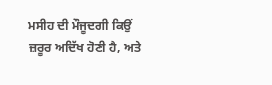ਮਸੀਹ ਦੀ ਮੌਜੂਦਗੀ ਕਿਉਂ ਜ਼ਰੂਰ ਅਦਿੱਖ ਹੋਣੀ ਹੈ, ਅਤੇ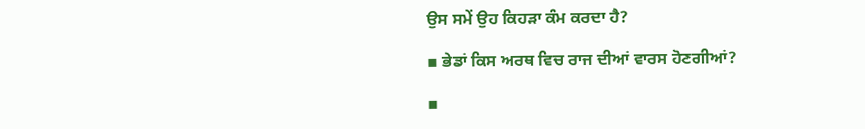ਉਸ ਸਮੇਂ ਉਹ ਕਿਹੜਾ ਕੰਮ ਕਰਦਾ ਹੈ?

▪ ਭੇਡਾਂ ਕਿਸ ਅਰਥ ਵਿਚ ਰਾਜ ਦੀਆਂ ਵਾਰਸ ਹੋਣਗੀਆਂ?

▪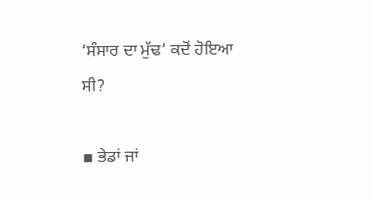‘ਸੰਸਾਰ ਦਾ ਮੁੱਢ’ ਕਦੋਂ ਹੋਇਆ ਸੀ?

▪ ਭੇਡਾਂ ਜਾਂ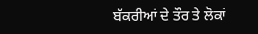ਬੱਕਰੀਆਂ ਦੇ ਤੌਰ ਤੇ ਲੋਕਾਂ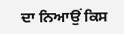ਦਾ ਨਿਆਉਂ ਕਿਸ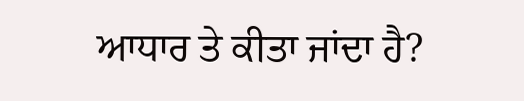ਆਧਾਰ ਤੇ ਕੀਤਾ ਜਾਂਦਾ ਹੈ?